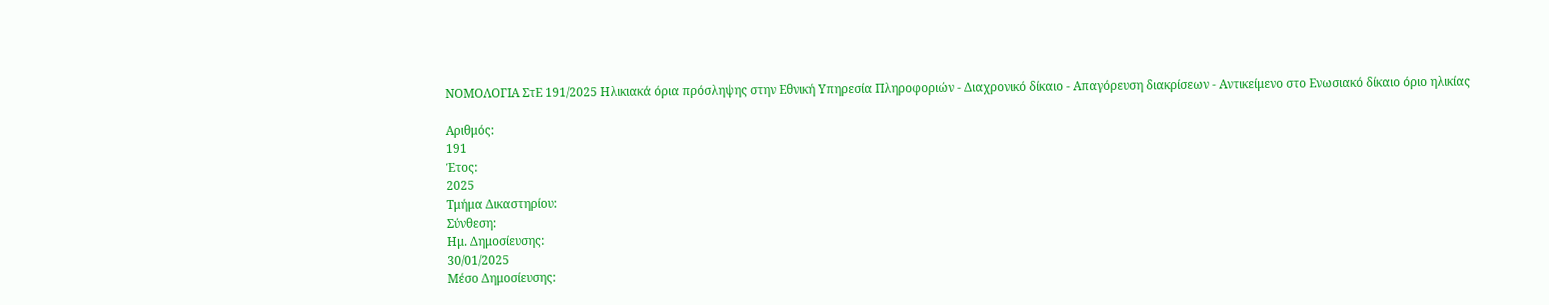ΝΟΜΟΛΟΓΙΑ ΣτΕ 191/2025 Ηλικιακά όρια πρόσληψης στην Εθνική Υπηρεσία Πληροφοριών - Διαχρονικό δίκαιο - Απαγόρευση διακρίσεων - Αντικείμενο στο Ενωσιακό δίκαιο όριο ηλικίας

Αριθμός:
191
Έτος:
2025
Τμήμα Δικαστηρίου:
Σύνθεση:
Ημ. Δημοσίευσης:
30/01/2025
Μέσο Δημοσίευσης: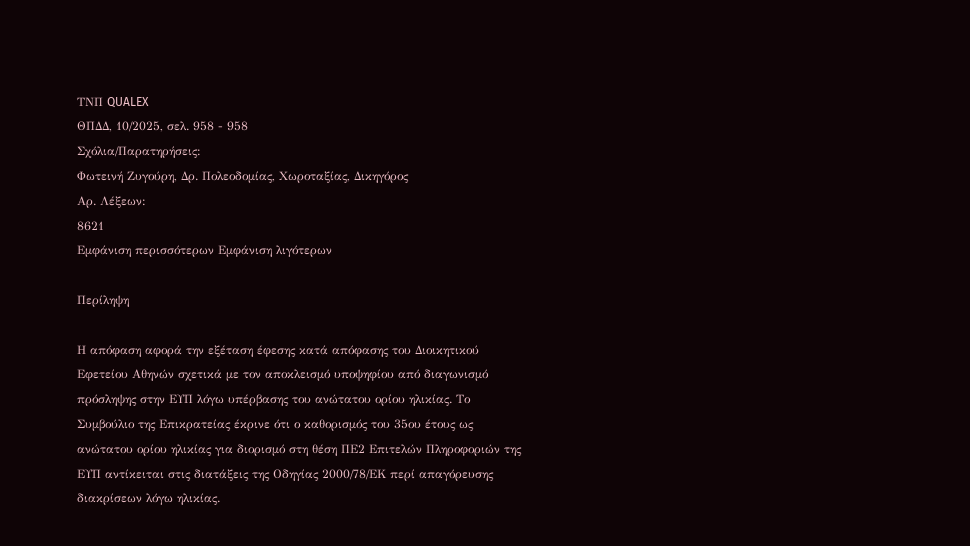ΤΝΠ QUALEX
ΘΠΔΔ, 10/2025, σελ. 958 - 958
Σχόλια/Παρατηρήσεις:
Φωτεινή Ζυγούρη, Δρ. Πολεοδομίας, Χωροταξίας, Δικηγόρος
Αρ. Λέξεων:
8621
Εμφάνιση περισσότερων Εμφάνιση λιγότερων

Περίληψη

Η απόφαση αφορά την εξέταση έφεσης κατά απόφασης του Διοικητικού Εφετείου Αθηνών σχετικά με τον αποκλεισμό υποψηφίου από διαγωνισμό πρόσληψης στην ΕΥΠ λόγω υπέρβασης του ανώτατου ορίου ηλικίας. Το Συμβούλιο της Επικρατείας έκρινε ότι ο καθορισμός του 35ου έτους ως ανώτατου ορίου ηλικίας για διορισμό στη θέση ΠΕ2 Επιτελών Πληροφοριών της ΕΥΠ αντίκειται στις διατάξεις της Οδηγίας 2000/78/ΕΚ περί απαγόρευσης διακρίσεων λόγω ηλικίας.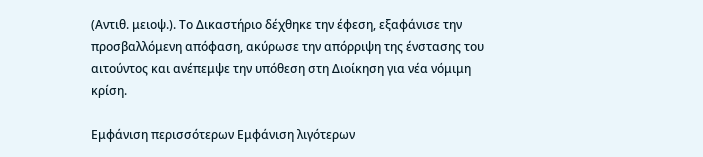(Αντιθ. μειοψ.). Το Δικαστήριο δέχθηκε την έφεση, εξαφάνισε την προσβαλλόμενη απόφαση, ακύρωσε την απόρριψη της ένστασης του αιτούντος και ανέπεμψε την υπόθεση στη Διοίκηση για νέα νόμιμη κρίση.

Εμφάνιση περισσότερων Εμφάνιση λιγότερων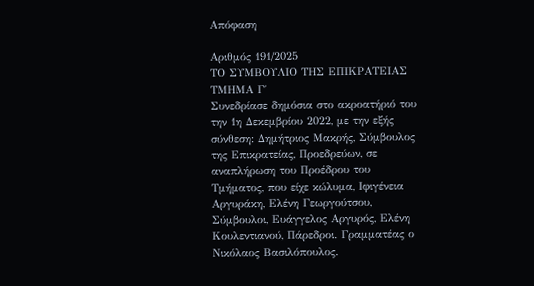Απόφαση

Αριθμός 191/2025
ΤΟ ΣΥΜΒΟΥΛΙΟ ΤΗΣ ΕΠΙΚΡΑΤΕΙΑΣ
ΤΜΗΜΑ Γ΄
Συνεδρίασε δημόσια στο ακροατήριό του την 1η Δεκεμβρίου 2022, με την εξής σύνθεση: Δημήτριος Μακρής, Σύμβουλος της Επικρατείας, Προεδρεύων, σε αναπλήρωση του Προέδρου του Τμήματος, που είχε κώλυμα, Ιφιγένεια Αργυράκη, Ελένη Γεωργούτσου, Σύμβουλοι, Ευάγγελος Αργυρός, Ελένη Κουλεντιανού, Πάρεδροι. Γραμματέας ο Νικόλαος Βασιλόπουλος.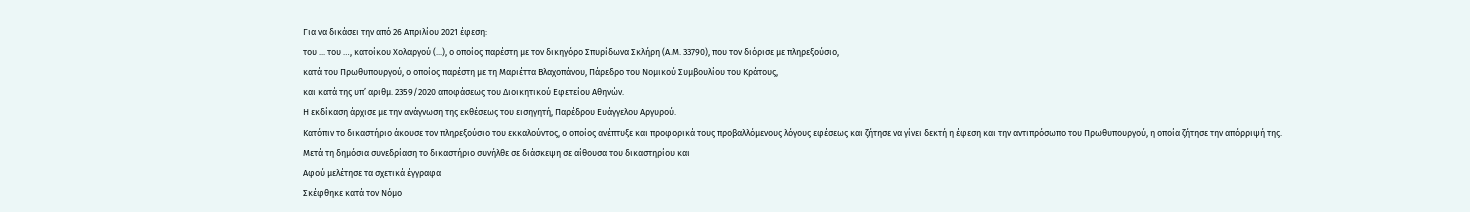Για να δικάσει την από 26 Απριλίου 2021 έφεση:
του ... του …, κατοίκου Χολαργού (...), ο οποίος παρέστη με τον δικηγόρο Σπυρίδωνα Σκλήρη (Α.Μ. 33790), που τον διόρισε με πληρεξούσιο,
κατά του Πρωθυπουργού, ο οποίος παρέστη με τη Μαριέττα Βλαχοπάνου, Πάρεδρο του Νομικού Συμβουλίου του Κράτους,
και κατά της υπ’ αριθμ. 2359/2020 αποφάσεως του Διοικητικού Εφετείου Αθηνών.
Η εκδίκαση άρχισε με την ανάγνωση της εκθέσεως του εισηγητή, Παρέδρου Ευάγγελου Αργυρού.
Κατόπιν το δικαστήριο άκουσε τον πληρεξούσιο του εκκαλούντος, ο οποίος ανέπτυξε και προφορικά τους προβαλλόμενους λόγους εφέσεως και ζήτησε να γίνει δεκτή η έφεση και την αντιπρόσωπο του Πρωθυπουργού, η οποία ζήτησε την απόρριψή της.
Μετά τη δημόσια συνεδρίαση το δικαστήριο συνήλθε σε διάσκεψη σε αίθουσα του δικαστηρίου και
Αφού μελέτησε τα σχετικά έγγραφα
Σκέφθηκε κατά τον Νόμο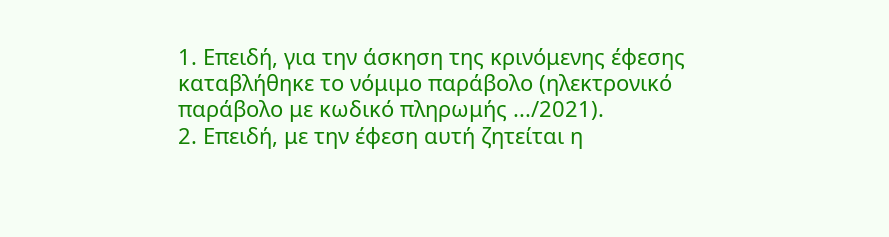1. Επειδή, για την άσκηση της κρινόμενης έφεσης καταβλήθηκε το νόμιμο παράβολο (ηλεκτρονικό παράβολο με κωδικό πληρωμής .../2021).
2. Επειδή, με την έφεση αυτή ζητείται η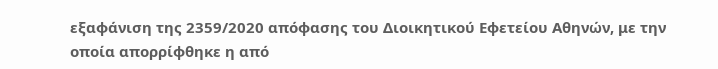εξαφάνιση της 2359/2020 απόφασης του Διοικητικού Εφετείου Αθηνών, με την οποία απορρίφθηκε η από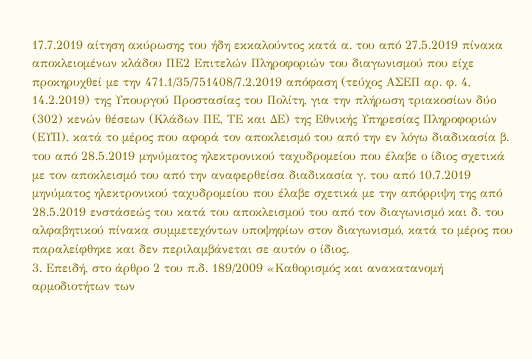17.7.2019 αίτηση ακύρωσης του ήδη εκκαλούντος κατά α. του από 27.5.2019 πίνακα αποκλειομένων κλάδου ΠΕ2 Επιτελών Πληροφοριών του διαγωνισμού που είχε προκηρυχθεί με την 471.1/35/751408/7.2.2019 απόφαση (τεύχος ΑΣΕΠ αρ. φ. 4, 14.2.2019) της Υπουργού Προστασίας του Πολίτη, για την πλήρωση τριακοσίων δύο (302) κενών θέσεων (Κλάδων ΠΕ, ΤΕ και ΔΕ) της Εθνικής Υπηρεσίας Πληροφοριών (ΕΥΠ), κατά το μέρος που αφορά τον αποκλεισμό του από την εν λόγω διαδικασία β. του από 28.5.2019 μηνύματος ηλεκτρονικού ταχυδρομείου που έλαβε ο ίδιος σχετικά με τον αποκλεισμό του από την αναφερθείσα διαδικασία γ. του από 10.7.2019 μηνύματος ηλεκτρονικού ταχυδρομείου που έλαβε σχετικά με την απόρριψη της από 28.5.2019 ενστάσεώς του κατά του αποκλεισμού του από τον διαγωνισμό και δ. του αλφαβητικού πίνακα συμμετεχόντων υποψηφίων στον διαγωνισμό, κατά το μέρος που παραλείφθηκε και δεν περιλαμβάνεται σε αυτόν ο ίδιος.
3. Επειδή, στο άρθρο 2 του π.δ. 189/2009 «Καθορισμός και ανακατανομή αρμοδιοτήτων των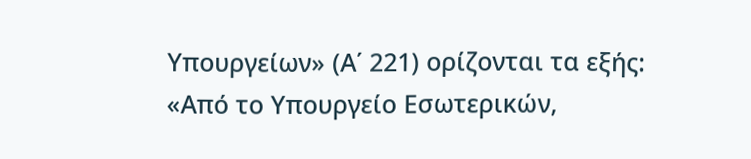Υπουργείων» (Α΄ 221) ορίζονται τα εξής: «Από το Υπουργείο Εσωτερικών,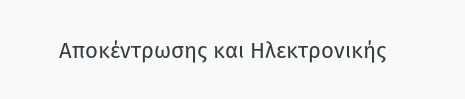Αποκέντρωσης και Ηλεκτρονικής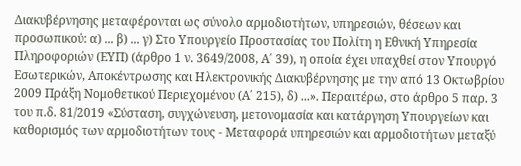Διακυβέρνησης μεταφέρονται ως σύνολο αρμοδιοτήτων, υπηρεσιών, θέσεων και προσωπικού: α) ... β) ... γ) Στο Υπουργείο Προστασίας του Πολίτη η Εθνική Υπηρεσία Πληροφοριών (ΕΥΠ) (άρθρο 1 ν. 3649/2008, Α΄ 39), η οποία έχει υπαχθεί στον Υπουργό Εσωτερικών, Αποκέντρωσης και Ηλεκτρονικής Διακυβέρνησης με την από 13 Οκτωβρίου 2009 Πράξη Νομοθετικού Περιεχομένου (Α΄ 215), δ) ...». Περαιτέρω, στο άρθρο 5 παρ. 3 του π.δ. 81/2019 «Σύσταση, συγχώνευση, μετονομασία και κατάργηση Υπουργείων και καθορισμός των αρμοδιοτήτων τους - Μεταφορά υπηρεσιών και αρμοδιοτήτων μεταξύ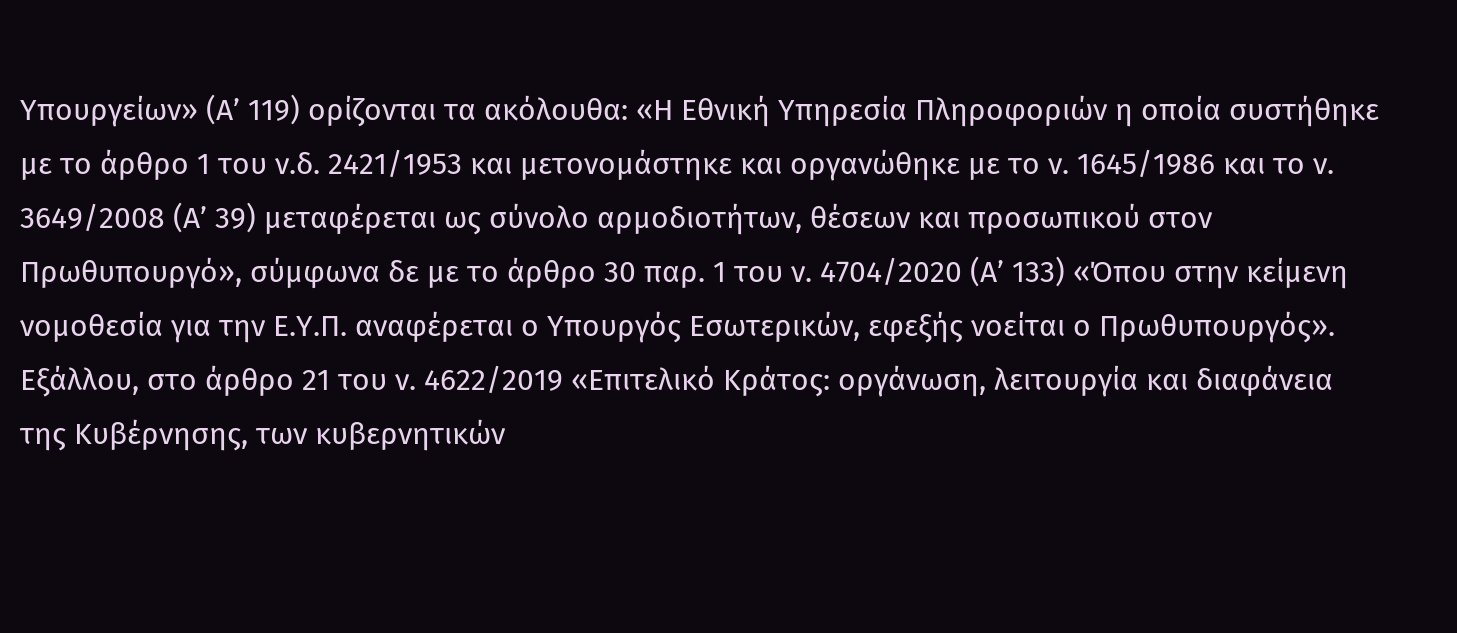Υπουργείων» (Α’ 119) ορίζονται τα ακόλουθα: «Η Εθνική Υπηρεσία Πληροφοριών η οποία συστήθηκε με το άρθρο 1 του ν.δ. 2421/1953 και μετονομάστηκε και οργανώθηκε με το ν. 1645/1986 και το ν. 3649/2008 (Α’ 39) μεταφέρεται ως σύνολο αρμοδιοτήτων, θέσεων και προσωπικού στον Πρωθυπουργό», σύμφωνα δε με το άρθρο 30 παρ. 1 του ν. 4704/2020 (Α’ 133) «Όπου στην κείμενη νομοθεσία για την Ε.Υ.Π. αναφέρεται ο Υπουργός Εσωτερικών, εφεξής νοείται ο Πρωθυπουργός». Εξάλλου, στο άρθρο 21 του ν. 4622/2019 «Επιτελικό Κράτος: οργάνωση, λειτουργία και διαφάνεια της Κυβέρνησης, των κυβερνητικών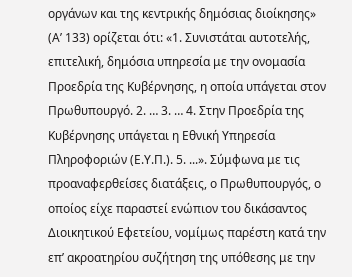οργάνων και της κεντρικής δημόσιας διοίκησης» (Α’ 133) ορίζεται ότι: «1. Συνιστάται αυτοτελής, επιτελική, δημόσια υπηρεσία με την ονομασία Προεδρία της Κυβέρνησης, η οποία υπάγεται στον Πρωθυπουργό. 2. … 3. … 4. Στην Προεδρία της Κυβέρνησης υπάγεται η Εθνική Υπηρεσία Πληροφοριών (Ε.Υ.Π.). 5. ...». Σύμφωνα με τις προαναφερθείσες διατάξεις, ο Πρωθυπουργός, ο οποίος είχε παραστεί ενώπιον του δικάσαντος Διοικητικού Εφετείου, νομίμως παρέστη κατά την επ’ ακροατηρίου συζήτηση της υπόθεσης με την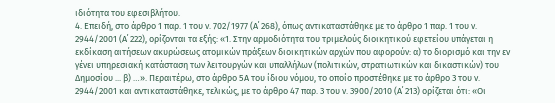ιδιότητα του εφεσιβλήτου.
4. Επειδή, στο άρθρο 1 παρ. 1 του ν. 702/1977 (Α΄ 268), όπως αντικαταστάθηκε με το άρθρο 1 παρ. 1 του ν. 2944/2001 (Α΄ 222), ορίζονται τα εξής: «1. Στην αρμοδιότητα του τριμελούς διοικητικού εφετείου υπάγεται η εκδίκαση αιτήσεων ακυρώσεως ατομικών πράξεων διοικητικών αρχών που αφορούν: α) το διορισμό και την εν γένει υπηρεσιακή κατάσταση των λειτουργών και υπαλλήλων (πολιτικών, στρατιωτικών και δικαστικών) του Δημοσίου ... β) …». Περαιτέρω, στο άρθρο 5Α του ίδιου νόμου, το οποίο προστέθηκε με το άρθρο 3 του ν. 2944/2001 και αντικαταστάθηκε, τελικώς, με το άρθρο 47 παρ. 3 του ν. 3900/2010 (Α΄ 213) ορίζεται ότι: «Οι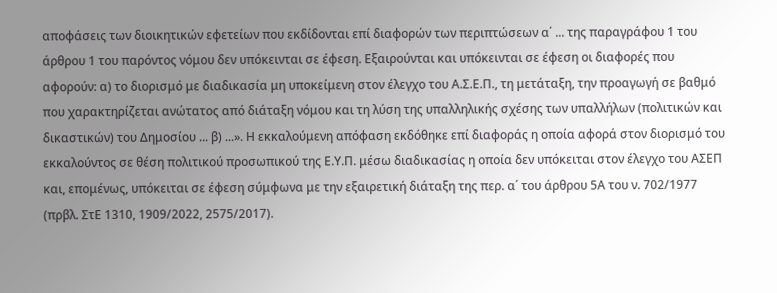αποφάσεις των διοικητικών εφετείων που εκδίδονται επί διαφορών των περιπτώσεων α΄ ... της παραγράφου 1 του άρθρου 1 του παρόντος νόμου δεν υπόκεινται σε έφεση. Εξαιρούνται και υπόκεινται σε έφεση οι διαφορές που αφορούν: α) το διορισμό με διαδικασία μη υποκείμενη στον έλεγχο του Α.Σ.Ε.Π., τη μετάταξη, την προαγωγή σε βαθμό που χαρακτηρίζεται ανώτατος από διάταξη νόμου και τη λύση της υπαλληλικής σχέσης των υπαλλήλων (πολιτικών και δικαστικών) του Δημοσίου ... β) ...». Η εκκαλούμενη απόφαση εκδόθηκε επί διαφοράς η οποία αφορά στον διορισμό του εκκαλούντος σε θέση πολιτικού προσωπικού της Ε.Υ.Π. μέσω διαδικασίας η οποία δεν υπόκειται στον έλεγχο του ΑΣΕΠ και, επομένως, υπόκειται σε έφεση σύμφωνα με την εξαιρετική διάταξη της περ. α΄ του άρθρου 5Α του ν. 702/1977 (πρβλ. ΣτΕ 1310, 1909/2022, 2575/2017).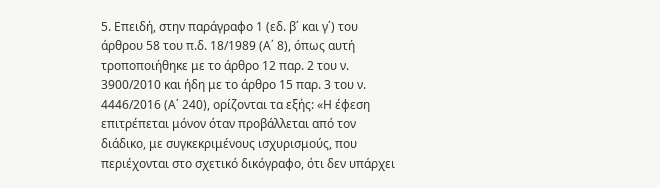5. Επειδή, στην παράγραφο 1 (εδ. β΄ και γ΄) του άρθρου 58 του π.δ. 18/1989 (Α΄ 8), όπως αυτή τροποποιήθηκε με το άρθρο 12 παρ. 2 του ν. 3900/2010 και ήδη με το άρθρο 15 παρ. 3 του ν. 4446/2016 (Α΄ 240), ορίζονται τα εξής: «Η έφεση επιτρέπεται μόνον όταν προβάλλεται από τον διάδικο, με συγκεκριμένους ισχυρισμούς, που περιέχονται στο σχετικό δικόγραφο, ότι δεν υπάρχει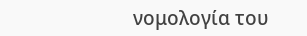νομολογία του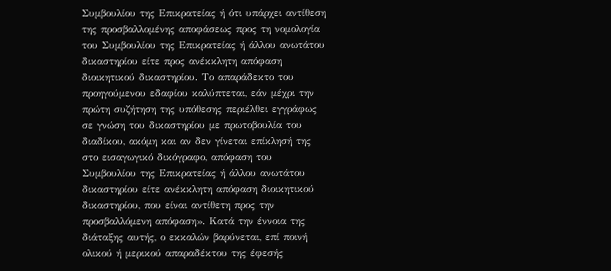Συμβουλίου της Επικρατείας ή ότι υπάρχει αντίθεση της προσβαλλομένης αποφάσεως προς τη νομολογία του Συμβουλίου της Επικρατείας ή άλλου ανωτάτου δικαστηρίου είτε προς ανέκκλητη απόφαση διοικητικού δικαστηρίου. Το απαράδεκτο του προηγούμενου εδαφίου καλύπτεται, εάν μέχρι την πρώτη συζήτηση της υπόθεσης περιέλθει εγγράφως σε γνώση του δικαστηρίου με πρωτοβουλία του διαδίκου, ακόμη και αν δεν γίνεται επίκλησή της στο εισαγωγικό δικόγραφο, απόφαση του Συμβουλίου της Επικρατείας ή άλλου ανωτάτου δικαστηρίου είτε ανέκκλητη απόφαση διοικητικού δικαστηρίου, που είναι αντίθετη προς την προσβαλλόμενη απόφαση». Κατά την έννοια της διάταξης αυτής, ο εκκαλών βαρύνεται, επί ποινή ολικού ή μερικού απαραδέκτου της έφεσής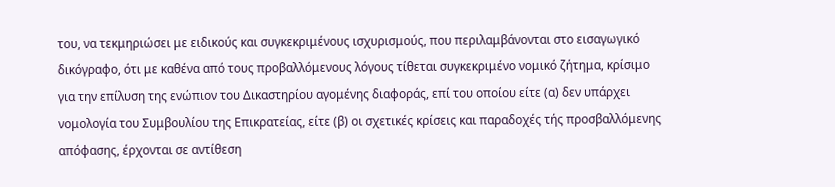του, να τεκμηριώσει με ειδικούς και συγκεκριμένους ισχυρισμούς, που περιλαμβάνονται στο εισαγωγικό δικόγραφο, ότι με καθένα από τους προβαλλόμενους λόγους τίθεται συγκεκριμένο νομικό ζήτημα, κρίσιμο για την επίλυση της ενώπιον του Δικαστηρίου αγομένης διαφοράς, επί του οποίου είτε (α) δεν υπάρχει νομολογία του Συμβουλίου της Επικρατείας, είτε (β) οι σχετικές κρίσεις και παραδοχές τής προσβαλλόμενης απόφασης, έρχονται σε αντίθεση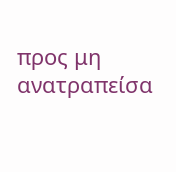προς μη ανατραπείσα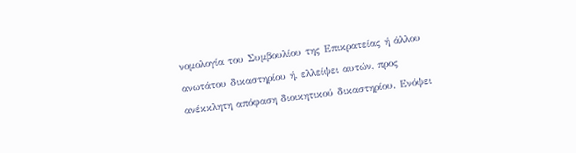νομολογία του Συμβουλίου της Επικρατείας ή άλλου ανωτάτου δικαστηρίου ή, ελλείψει αυτών, προς ανέκκλητη απόφαση διοικητικού δικαστηρίου. Ενόψει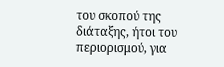του σκοπού της διάταξης, ήτοι του περιορισμού, για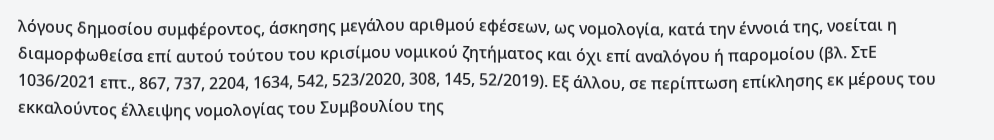λόγους δημοσίου συμφέροντος, άσκησης μεγάλου αριθμού εφέσεων, ως νομολογία, κατά την έννοιά της, νοείται η διαμορφωθείσα επί αυτού τούτου του κρισίμου νομικού ζητήματος και όχι επί αναλόγου ή παρομοίου (βλ. ΣτΕ 1036/2021 επτ., 867, 737, 2204, 1634, 542, 523/2020, 308, 145, 52/2019). Εξ άλλου, σε περίπτωση επίκλησης εκ μέρους του εκκαλούντος έλλειψης νομολογίας του Συμβουλίου της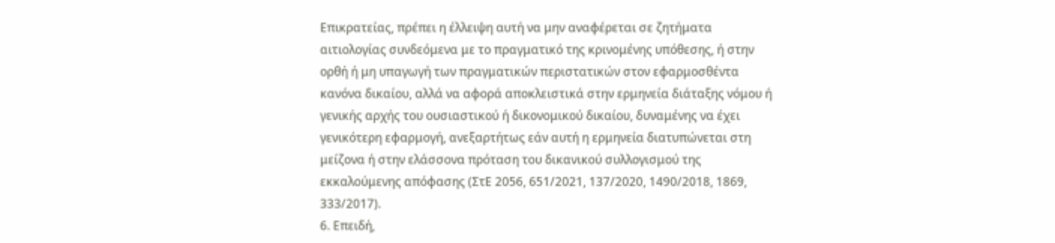Επικρατείας, πρέπει η έλλειψη αυτή να μην αναφέρεται σε ζητήματα αιτιολογίας συνδεόμενα με το πραγματικό της κρινομένης υπόθεσης, ή στην ορθή ή μη υπαγωγή των πραγματικών περιστατικών στον εφαρμοσθέντα κανόνα δικαίου, αλλά να αφορά αποκλειστικά στην ερμηνεία διάταξης νόμου ή γενικής αρχής του ουσιαστικού ή δικονομικού δικαίου, δυναμένης να έχει γενικότερη εφαρμογή, ανεξαρτήτως εάν αυτή η ερμηνεία διατυπώνεται στη μείζονα ή στην ελάσσονα πρόταση του δικανικού συλλογισμού της εκκαλούμενης απόφασης (ΣτΕ 2056, 651/2021, 137/2020, 1490/2018, 1869, 333/2017).
6. Επειδή,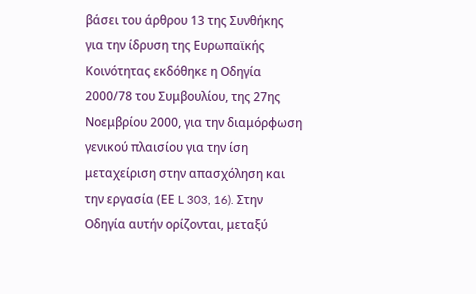βάσει του άρθρου 13 της Συνθήκης για την ίδρυση της Ευρωπαϊκής Κοινότητας εκδόθηκε η Οδηγία 2000/78 του Συμβουλίου, της 27ης Νοεμβρίου 2000, για την διαμόρφωση γενικού πλαισίου για την ίση μεταχείριση στην απασχόληση και την εργασία (ΕΕ L 303, 16). Στην Οδηγία αυτήν ορίζονται, μεταξύ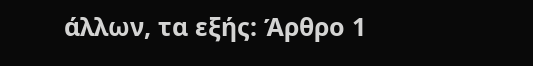άλλων, τα εξής: Άρθρο 1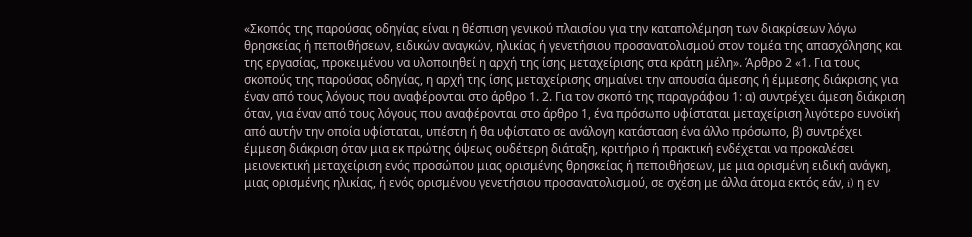«Σκοπός της παρούσας οδηγίας είναι η θέσπιση γενικού πλαισίου για την καταπολέμηση των διακρίσεων λόγω θρησκείας ή πεποιθήσεων, ειδικών αναγκών, ηλικίας ή γενετήσιου προσανατολισμού στον τομέα της απασχόλησης και της εργασίας, προκειμένου να υλοποιηθεί η αρχή της ίσης μεταχείρισης στα κράτη μέλη». Άρθρο 2 «1. Για τους σκοπούς της παρούσας οδηγίας, η αρχή της ίσης μεταχείρισης σημαίνει την απουσία άμεσης ή έμμεσης διάκρισης για έναν από τους λόγους που αναφέρονται στο άρθρο 1. 2. Για τον σκοπό της παραγράφου 1: α) συντρέχει άμεση διάκριση όταν, για έναν από τους λόγους που αναφέρονται στο άρθρο 1, ένα πρόσωπο υφίσταται μεταχείριση λιγότερο ευνοϊκή από αυτήν την οποία υφίσταται, υπέστη ή θα υφίστατο σε ανάλογη κατάσταση ένα άλλο πρόσωπο, β) συντρέχει έμμεση διάκριση όταν μια εκ πρώτης όψεως ουδέτερη διάταξη, κριτήριο ή πρακτική ενδέχεται να προκαλέσει μειονεκτική μεταχείριση ενός προσώπου μιας ορισμένης θρησκείας ή πεποιθήσεων, με μια ορισμένη ειδική ανάγκη, μιας ορισμένης ηλικίας, ή ενός ορισμένου γενετήσιου προσανατολισμού, σε σχέση με άλλα άτομα εκτός εάν, i) η εν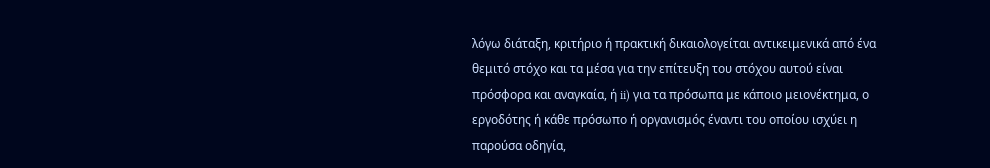λόγω διάταξη, κριτήριο ή πρακτική δικαιολογείται αντικειμενικά από ένα θεμιτό στόχο και τα μέσα για την επίτευξη του στόχου αυτού είναι πρόσφορα και αναγκαία, ή ii) για τα πρόσωπα με κάποιο μειονέκτημα, ο εργοδότης ή κάθε πρόσωπο ή οργανισμός έναντι του οποίου ισχύει η παρούσα οδηγία,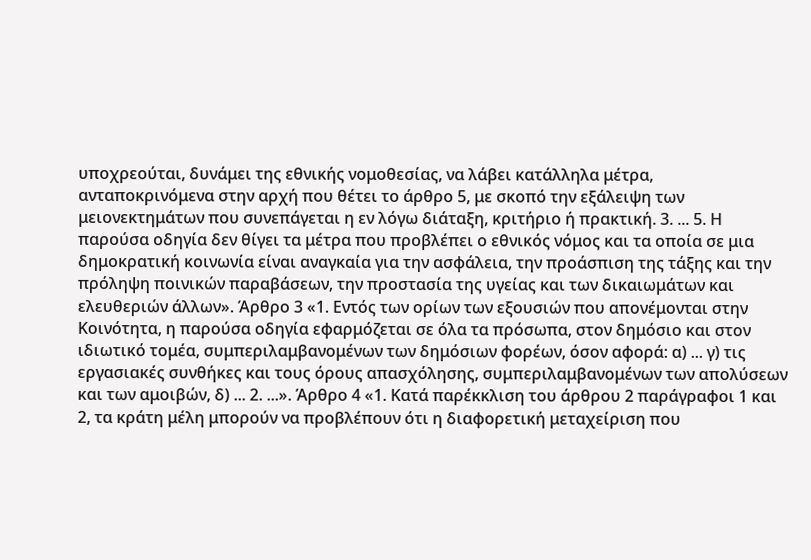υποχρεούται, δυνάμει της εθνικής νομοθεσίας, να λάβει κατάλληλα μέτρα, ανταποκρινόμενα στην αρχή που θέτει το άρθρο 5, με σκοπό την εξάλειψη των μειονεκτημάτων που συνεπάγεται η εν λόγω διάταξη, κριτήριο ή πρακτική. 3. ... 5. Η παρούσα οδηγία δεν θίγει τα μέτρα που προβλέπει ο εθνικός νόμος και τα οποία σε μια δημοκρατική κοινωνία είναι αναγκαία για την ασφάλεια, την προάσπιση της τάξης και την πρόληψη ποινικών παραβάσεων, την προστασία της υγείας και των δικαιωμάτων και ελευθεριών άλλων». Άρθρο 3 «1. Εντός των ορίων των εξουσιών που απονέμονται στην Κοινότητα, η παρούσα οδηγία εφαρμόζεται σε όλα τα πρόσωπα, στον δημόσιο και στον ιδιωτικό τομέα, συμπεριλαμβανομένων των δημόσιων φορέων, όσον αφορά: α) ... γ) τις εργασιακές συνθήκες και τους όρους απασχόλησης, συμπεριλαμβανομένων των απολύσεων και των αμοιβών, δ) ... 2. ...». Άρθρο 4 «1. Κατά παρέκκλιση του άρθρου 2 παράγραφοι 1 και 2, τα κράτη μέλη μπορούν να προβλέπουν ότι η διαφορετική μεταχείριση που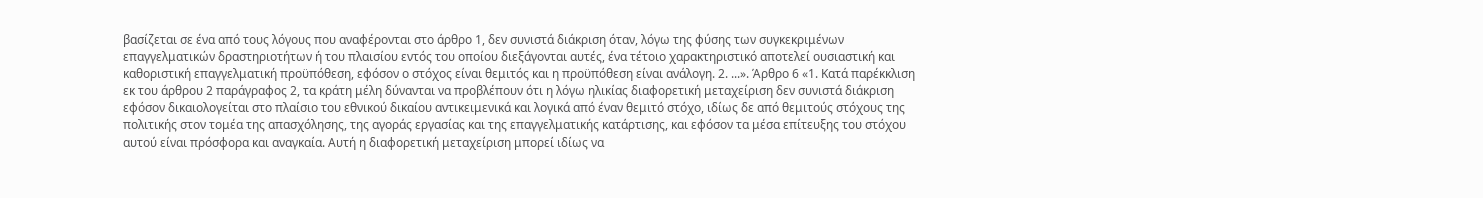βασίζεται σε ένα από τους λόγους που αναφέρονται στο άρθρο 1, δεν συνιστά διάκριση όταν, λόγω της φύσης των συγκεκριμένων επαγγελματικών δραστηριοτήτων ή του πλαισίου εντός του οποίου διεξάγονται αυτές, ένα τέτοιο χαρακτηριστικό αποτελεί ουσιαστική και καθοριστική επαγγελματική προϋπόθεση, εφόσον ο στόχος είναι θεμιτός και η προϋπόθεση είναι ανάλογη. 2. ...». Άρθρο 6 «1. Κατά παρέκκλιση εκ του άρθρου 2 παράγραφος 2, τα κράτη μέλη δύνανται να προβλέπουν ότι η λόγω ηλικίας διαφορετική μεταχείριση δεν συνιστά διάκριση εφόσον δικαιολογείται στο πλαίσιο του εθνικού δικαίου αντικειμενικά και λογικά από έναν θεμιτό στόχο, ιδίως δε από θεμιτούς στόχους της πολιτικής στον τομέα της απασχόλησης, της αγοράς εργασίας και της επαγγελματικής κατάρτισης, και εφόσον τα μέσα επίτευξης του στόχου αυτού είναι πρόσφορα και αναγκαία. Αυτή η διαφορετική μεταχείριση μπορεί ιδίως να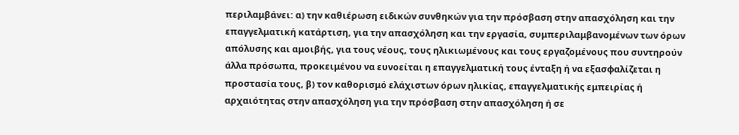περιλαμβάνει: α) την καθιέρωση ειδικών συνθηκών για την πρόσβαση στην απασχόληση και την επαγγελματική κατάρτιση, για την απασχόληση και την εργασία, συμπεριλαμβανομένων των όρων απόλυσης και αμοιβής, για τους νέους, τους ηλικιωμένους και τους εργαζομένους που συντηρούν άλλα πρόσωπα, προκειμένου να ευνοείται η επαγγελματική τους ένταξη ή να εξασφαλίζεται η προστασία τους, β) τον καθορισμό ελάχιστων όρων ηλικίας, επαγγελματικής εμπειρίας ή αρχαιότητας στην απασχόληση για την πρόσβαση στην απασχόληση ή σε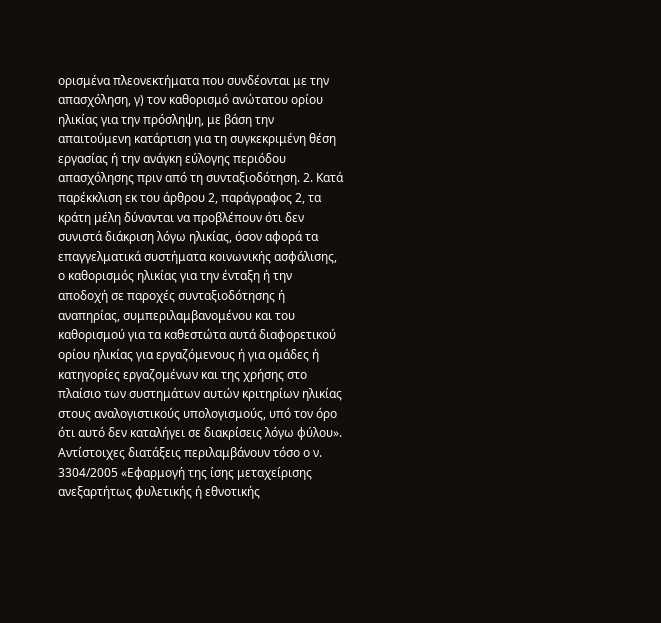ορισμένα πλεονεκτήματα που συνδέονται με την απασχόληση, γ) τον καθορισμό ανώτατου ορίου ηλικίας για την πρόσληψη, με βάση την απαιτούμενη κατάρτιση για τη συγκεκριμένη θέση εργασίας ή την ανάγκη εύλογης περιόδου απασχόλησης πριν από τη συνταξιοδότηση. 2. Κατά παρέκκλιση εκ του άρθρου 2, παράγραφος 2, τα κράτη μέλη δύνανται να προβλέπουν ότι δεν συνιστά διάκριση λόγω ηλικίας, όσον αφορά τα επαγγελματικά συστήματα κοινωνικής ασφάλισης, ο καθορισμός ηλικίας για την ένταξη ή την αποδοχή σε παροχές συνταξιοδότησης ή αναπηρίας, συμπεριλαμβανομένου και του καθορισμού για τα καθεστώτα αυτά διαφορετικού ορίου ηλικίας για εργαζόμενους ή για ομάδες ή κατηγορίες εργαζομένων και της χρήσης στο πλαίσιο των συστημάτων αυτών κριτηρίων ηλικίας στους αναλογιστικούς υπολογισμούς, υπό τον όρο ότι αυτό δεν καταλήγει σε διακρίσεις λόγω φύλου». Αντίστοιχες διατάξεις περιλαμβάνουν τόσο ο ν. 3304/2005 «Εφαρμογή της ίσης μεταχείρισης ανεξαρτήτως φυλετικής ή εθνοτικής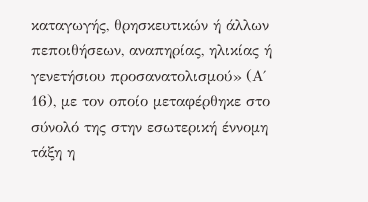καταγωγής, θρησκευτικών ή άλλων πεποιθήσεων, αναπηρίας, ηλικίας ή γενετήσιου προσανατολισμού» (Α΄ 16), με τον οποίο μεταφέρθηκε στο σύνολό της στην εσωτερική έννομη τάξη η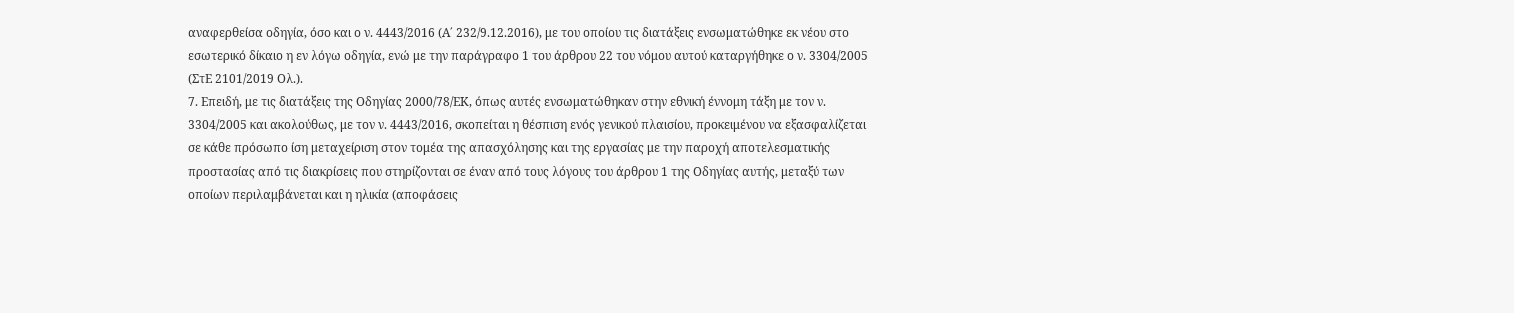αναφερθείσα οδηγία, όσο και ο ν. 4443/2016 (Α΄ 232/9.12.2016), με του οποίου τις διατάξεις ενσωματώθηκε εκ νέου στο εσωτερικό δίκαιο η εν λόγω οδηγία, ενώ με την παράγραφο 1 του άρθρου 22 του νόμου αυτού καταργήθηκε ο ν. 3304/2005 (ΣτΕ 2101/2019 Ολ.).
7. Επειδή, με τις διατάξεις της Οδηγίας 2000/78/ΕΚ, όπως αυτές ενσωματώθηκαν στην εθνική έννομη τάξη με τον ν. 3304/2005 και ακολούθως, με τον ν. 4443/2016, σκοπείται η θέσπιση ενός γενικού πλαισίου, προκειμένου να εξασφαλίζεται σε κάθε πρόσωπο ίση μεταχείριση στον τομέα της απασχόλησης και της εργασίας με την παροχή αποτελεσματικής προστασίας από τις διακρίσεις που στηρίζονται σε έναν από τους λόγους του άρθρου 1 της Οδηγίας αυτής, μεταξύ των οποίων περιλαμβάνεται και η ηλικία (αποφάσεις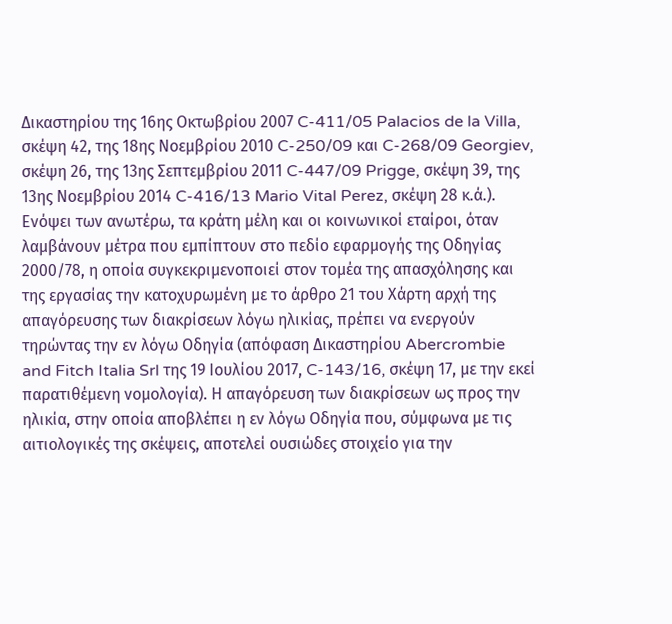Δικαστηρίου της 16ης Οκτωβρίου 2007 C-411/05 Palacios de la Villa, σκέψη 42, της 18ης Νοεμβρίου 2010 C-250/09 και C-268/09 Georgiev, σκέψη 26, της 13ης Σεπτεμβρίου 2011 C-447/09 Prigge, σκέψη 39, της 13ης Νοεμβρίου 2014 C-416/13 Mario Vital Perez, σκέψη 28 κ.ά.). Ενόψει των ανωτέρω, τα κράτη μέλη και οι κοινωνικοί εταίροι, όταν λαμβάνουν μέτρα που εμπίπτουν στο πεδίο εφαρμογής της Οδηγίας 2000/78, η οποία συγκεκριμενοποιεί στον τομέα της απασχόλησης και της εργασίας την κατοχυρωμένη με το άρθρο 21 του Χάρτη αρχή της απαγόρευσης των διακρίσεων λόγω ηλικίας, πρέπει να ενεργούν τηρώντας την εν λόγω Οδηγία (απόφαση Δικαστηρίου Abercrombie and Fitch Italia Srl της 19 Ιουλίου 2017, C-143/16, σκέψη 17, με την εκεί παρατιθέμενη νομολογία). Η απαγόρευση των διακρίσεων ως προς την ηλικία, στην οποία αποβλέπει η εν λόγω Οδηγία που, σύμφωνα με τις αιτιολογικές της σκέψεις, αποτελεί ουσιώδες στοιχείο για την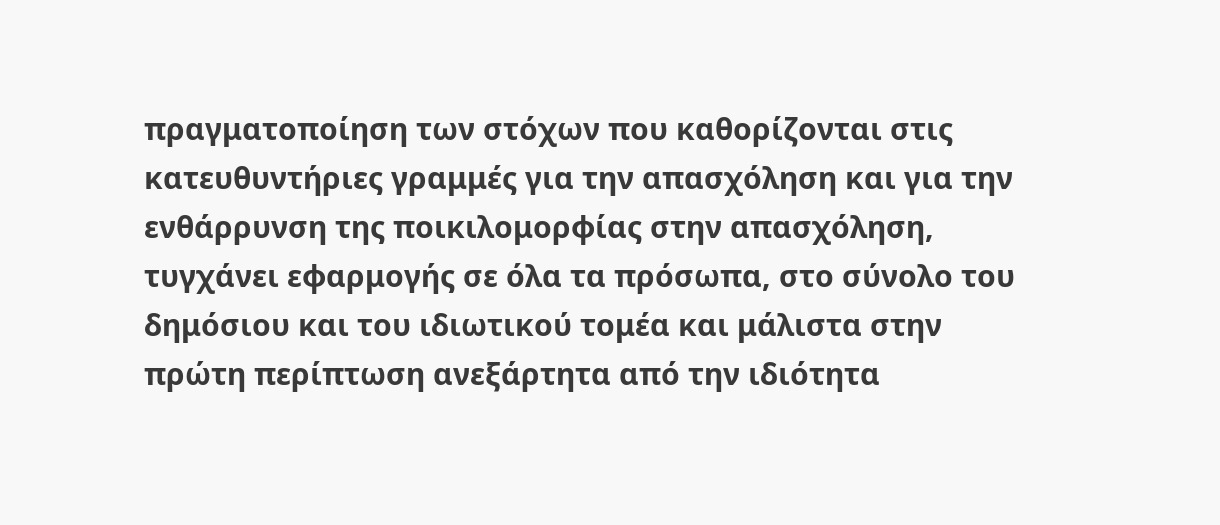πραγματοποίηση των στόχων που καθορίζονται στις κατευθυντήριες γραμμές για την απασχόληση και για την ενθάρρυνση της ποικιλομορφίας στην απασχόληση, τυγχάνει εφαρμογής σε όλα τα πρόσωπα, στο σύνολο του δημόσιου και του ιδιωτικού τομέα και μάλιστα στην πρώτη περίπτωση ανεξάρτητα από την ιδιότητα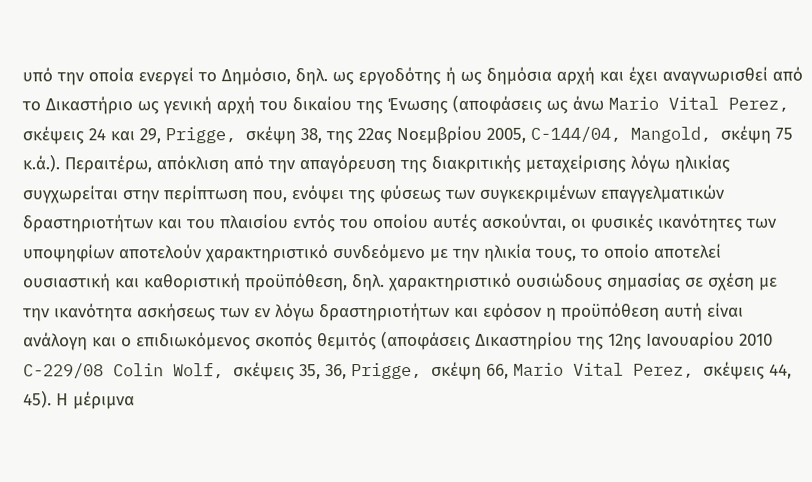υπό την οποία ενεργεί το Δημόσιο, δηλ. ως εργοδότης ή ως δημόσια αρχή και έχει αναγνωρισθεί από το Δικαστήριο ως γενική αρχή του δικαίου της Ένωσης (αποφάσεις ως άνω Mario Vital Perez, σκέψεις 24 και 29, Prigge, σκέψη 38, της 22ας Νοεμβρίου 2005, C-144/04, Mangold, σκέψη 75 κ.ά.). Περαιτέρω, απόκλιση από την απαγόρευση της διακριτικής μεταχείρισης λόγω ηλικίας συγχωρείται στην περίπτωση που, ενόψει της φύσεως των συγκεκριμένων επαγγελματικών δραστηριοτήτων και του πλαισίου εντός του οποίου αυτές ασκούνται, οι φυσικές ικανότητες των υποψηφίων αποτελούν χαρακτηριστικό συνδεόμενο με την ηλικία τους, το οποίο αποτελεί ουσιαστική και καθοριστική προϋπόθεση, δηλ. χαρακτηριστικό ουσιώδους σημασίας σε σχέση με την ικανότητα ασκήσεως των εν λόγω δραστηριοτήτων και εφόσον η προϋπόθεση αυτή είναι ανάλογη και ο επιδιωκόμενος σκοπός θεμιτός (αποφάσεις Δικαστηρίου της 12ης Ιανουαρίου 2010 C-229/08 Colin Wolf, σκέψεις 35, 36, Prigge, σκέψη 66, Mario Vital Perez, σκέψεις 44, 45). Η μέριμνα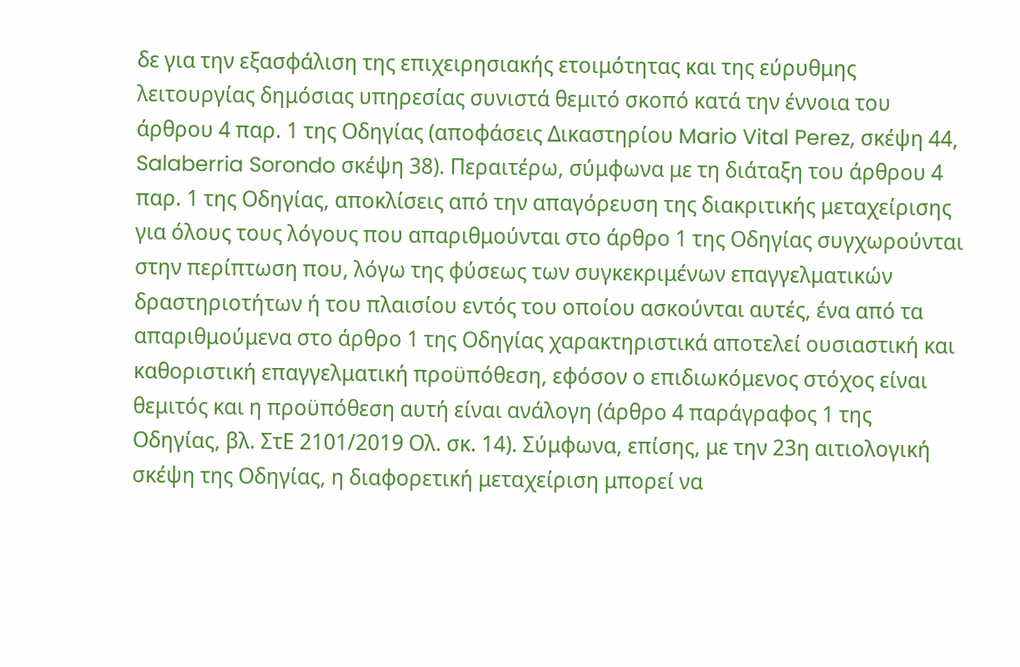δε για την εξασφάλιση της επιχειρησιακής ετοιμότητας και της εύρυθμης λειτουργίας δημόσιας υπηρεσίας συνιστά θεμιτό σκοπό κατά την έννοια του άρθρου 4 παρ. 1 της Οδηγίας (αποφάσεις Δικαστηρίου Mario Vital Perez, σκέψη 44, Salaberria Sorondo σκέψη 38). Περαιτέρω, σύμφωνα με τη διάταξη του άρθρου 4 παρ. 1 της Οδηγίας, αποκλίσεις από την απαγόρευση της διακριτικής μεταχείρισης για όλους τους λόγους που απαριθμούνται στο άρθρο 1 της Οδηγίας συγχωρούνται στην περίπτωση που, λόγω της φύσεως των συγκεκριμένων επαγγελματικών δραστηριοτήτων ή του πλαισίου εντός του οποίου ασκούνται αυτές, ένα από τα απαριθμούμενα στο άρθρο 1 της Οδηγίας χαρακτηριστικά αποτελεί ουσιαστική και καθοριστική επαγγελματική προϋπόθεση, εφόσον ο επιδιωκόμενος στόχος είναι θεμιτός και η προϋπόθεση αυτή είναι ανάλογη (άρθρο 4 παράγραφος 1 της Οδηγίας, βλ. ΣτΕ 2101/2019 Ολ. σκ. 14). Σύμφωνα, επίσης, με την 23η αιτιολογική σκέψη της Οδηγίας, η διαφορετική μεταχείριση μπορεί να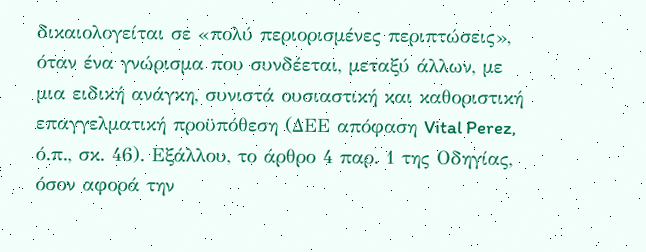δικαιολογείται σε «πολύ περιορισμένες περιπτώσεις», όταν ένα γνώρισμα που συνδέεται, μεταξύ άλλων, με μια ειδική ανάγκη, συνιστά ουσιαστική και καθοριστική επαγγελματική προϋπόθεση (ΔΕΕ απόφαση Vital Perez, ό.π., σκ. 46). Εξάλλου, το άρθρο 4 παρ. 1 της Οδηγίας, όσον αφορά την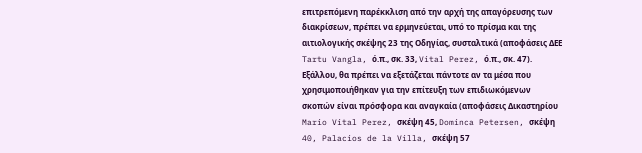επιτρεπόμενη παρέκκλιση από την αρχή της απαγόρευσης των διακρίσεων, πρέπει να ερμηνεύεται, υπό το πρίσμα και της αιτιολογικής σκέψης 23 της Οδηγίας, συσταλτικά (αποφάσεις ΔΕΕ Tartu Vangla, ό.π., σκ. 33, Vital Perez, ό.π., σκ. 47). Εξάλλου, θα πρέπει να εξετάζεται πάντοτε αν τα μέσα που χρησιμοποιήθηκαν για την επίτευξη των επιδιωκόμενων σκοπών είναι πρόσφορα και αναγκαία (αποφάσεις Δικαστηρίου Mario Vital Perez, σκέψη 45, Dominca Petersen, σκέψη 40, Palacios de la Villa, σκέψη 57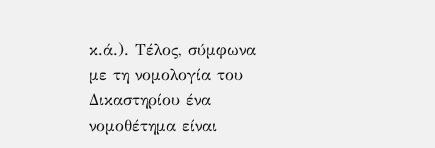κ.ά.). Τέλος, σύμφωνα με τη νομολογία του Δικαστηρίου ένα νομοθέτημα είναι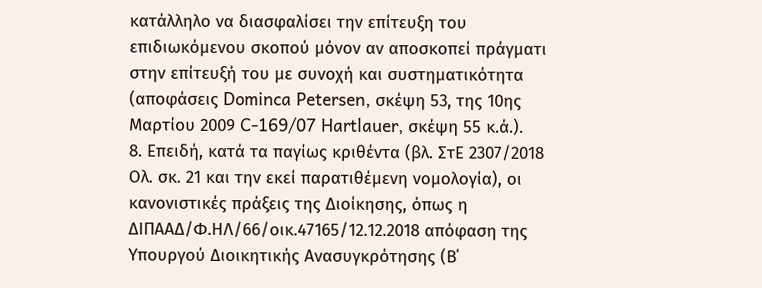κατάλληλο να διασφαλίσει την επίτευξη του επιδιωκόμενου σκοπού μόνον αν αποσκοπεί πράγματι στην επίτευξή του με συνοχή και συστηματικότητα (αποφάσεις Dominca Petersen, σκέψη 53, της 10ης Μαρτίου 2009 C-169/07 Hartlauer, σκέψη 55 κ.ά.).
8. Επειδή, κατά τα παγίως κριθέντα (βλ. ΣτΕ 2307/2018 Ολ. σκ. 21 και την εκεί παρατιθέμενη νομολογία), οι κανονιστικές πράξεις της Διοίκησης, όπως η ΔΙΠΑΑΔ/Φ.ΗΛ/66/οικ.47165/12.12.2018 απόφαση της Υπουργού Διοικητικής Ανασυγκρότησης (Β΄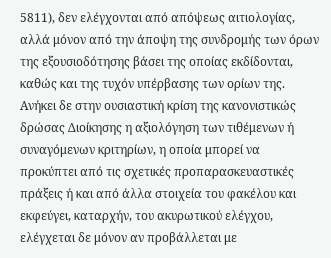5811), δεν ελέγχονται από απόψεως αιτιολογίας, αλλά μόνον από την άποψη της συνδρομής των όρων της εξουσιοδότησης βάσει της οποίας εκδίδονται, καθώς και της τυχόν υπέρβασης των ορίων της. Ανήκει δε στην ουσιαστική κρίση της κανονιστικώς δρώσας Διοίκησης η αξιολόγηση των τιθέμενων ή συναγόμενων κριτηρίων, η οποία μπορεί να προκύπτει από τις σχετικές προπαρασκευαστικές πράξεις ή και από άλλα στοιχεία του φακέλου και εκφεύγει, καταρχήν, του ακυρωτικού ελέγχου, ελέγχεται δε μόνον αν προβάλλεται με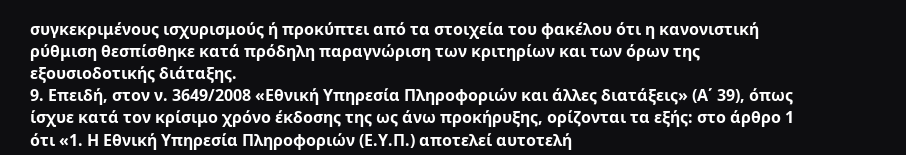συγκεκριμένους ισχυρισμούς ή προκύπτει από τα στοιχεία του φακέλου ότι η κανονιστική ρύθμιση θεσπίσθηκε κατά πρόδηλη παραγνώριση των κριτηρίων και των όρων της εξουσιοδοτικής διάταξης.
9. Επειδή, στον ν. 3649/2008 «Εθνική Υπηρεσία Πληροφοριών και άλλες διατάξεις» (Α΄ 39), όπως ίσχυε κατά τον κρίσιμο χρόνο έκδοσης της ως άνω προκήρυξης, ορίζονται τα εξής: στο άρθρο 1 ότι «1. Η Εθνική Υπηρεσία Πληροφοριών (Ε.Υ.Π.) αποτελεί αυτοτελή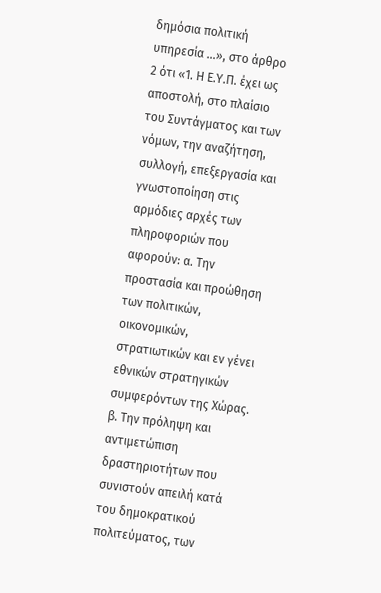δημόσια πολιτική υπηρεσία ...», στο άρθρο 2 ότι «1. Η Ε.Υ.Π. έχει ως αποστολή, στο πλαίσιο του Συντάγματος και των νόμων, την αναζήτηση, συλλογή, επεξεργασία και γνωστοποίηση στις αρμόδιες αρχές των πληροφοριών που αφορούν: α. Την προστασία και προώθηση των πολιτικών, οικονομικών, στρατιωτικών και εν γένει εθνικών στρατηγικών συμφερόντων της Χώρας. β. Την πρόληψη και αντιμετώπιση δραστηριοτήτων που συνιστούν απειλή κατά του δημοκρατικού πολιτεύματος, των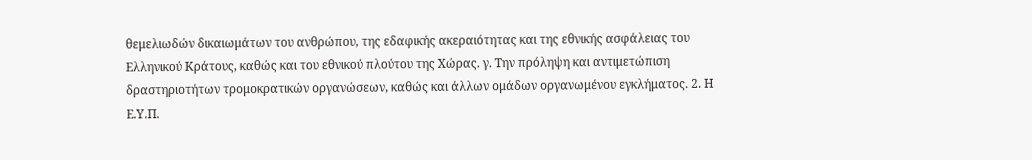θεμελιωδών δικαιωμάτων του ανθρώπου, της εδαφικής ακεραιότητας και της εθνικής ασφάλειας του Ελληνικού Κράτους, καθώς και του εθνικού πλούτου της Χώρας. γ. Την πρόληψη και αντιμετώπιση δραστηριοτήτων τρομοκρατικών οργανώσεων, καθώς και άλλων ομάδων οργανωμένου εγκλήματος. 2. Η Ε.Υ.Π.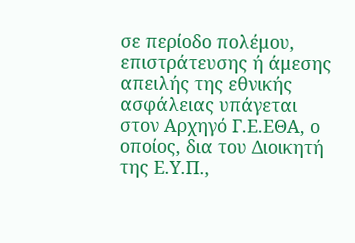σε περίοδο πολέμου, επιστράτευσης ή άμεσης απειλής της εθνικής ασφάλειας υπάγεται στον Αρχηγό Γ.Ε.ΕΘΑ, ο οποίος, δια του Διοικητή της Ε.Υ.Π.,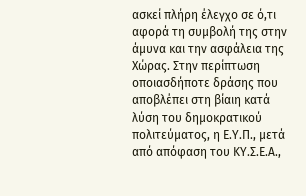ασκεί πλήρη έλεγχο σε ό,τι αφορά τη συμβολή της στην άμυνα και την ασφάλεια της Χώρας. Στην περίπτωση οποιασδήποτε δράσης που αποβλέπει στη βίαιη κατά λύση του δημοκρατικού πολιτεύματος, η Ε.Υ.Π., μετά από απόφαση του ΚΥ.Σ.Ε.Α.,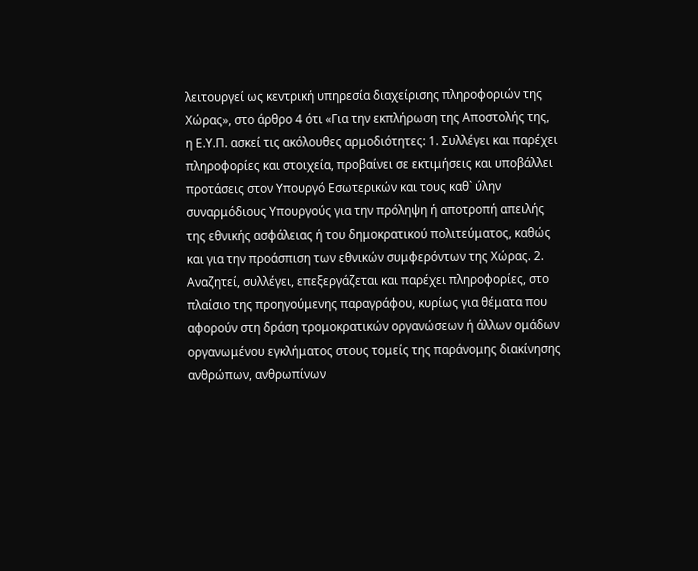λειτουργεί ως κεντρική υπηρεσία διαχείρισης πληροφοριών της Χώρας», στο άρθρο 4 ότι «Για την εκπλήρωση της Αποστολής της, η Ε.Υ.Π. ασκεί τις ακόλουθες αρμοδιότητες: 1. Συλλέγει και παρέχει πληροφορίες και στοιχεία, προβαίνει σε εκτιμήσεις και υποβάλλει προτάσεις στον Υπουργό Εσωτερικών και τους καθ` ύλην συναρμόδιους Υπουργούς για την πρόληψη ή αποτροπή απειλής της εθνικής ασφάλειας ή του δημοκρατικού πολιτεύματος, καθώς και για την προάσπιση των εθνικών συμφερόντων της Χώρας. 2. Αναζητεί, συλλέγει, επεξεργάζεται και παρέχει πληροφορίες, στο πλαίσιο της προηγούμενης παραγράφου, κυρίως για θέματα που αφορούν στη δράση τρομοκρατικών οργανώσεων ή άλλων ομάδων οργανωμένου εγκλήματος στους τομείς της παράνομης διακίνησης ανθρώπων, ανθρωπίνων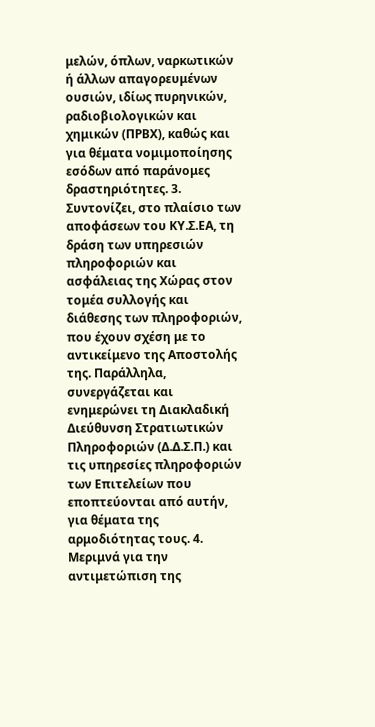μελών, όπλων, ναρκωτικών ή άλλων απαγορευμένων ουσιών, ιδίως πυρηνικών, ραδιοβιολογικών και χημικών (ΠΡΒΧ), καθώς και για θέματα νομιμοποίησης εσόδων από παράνομες δραστηριότητες. 3. Συντονίζει, στο πλαίσιο των αποφάσεων του ΚΥ.Σ.ΕΑ, τη δράση των υπηρεσιών πληροφοριών και ασφάλειας της Χώρας στον τομέα συλλογής και διάθεσης των πληροφοριών, που έχουν σχέση με το αντικείμενο της Αποστολής της. Παράλληλα, συνεργάζεται και ενημερώνει τη Διακλαδική Διεύθυνση Στρατιωτικών Πληροφοριών (Δ.Δ.Σ.Π.) και τις υπηρεσίες πληροφοριών των Επιτελείων που εποπτεύονται από αυτήν, για θέματα της αρμοδιότητας τους. 4. Μεριμνά για την αντιμετώπιση της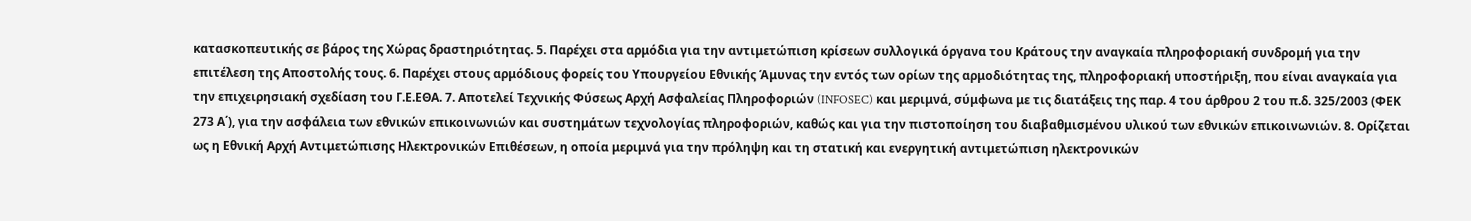κατασκοπευτικής σε βάρος της Χώρας δραστηριότητας. 5. Παρέχει στα αρμόδια για την αντιμετώπιση κρίσεων συλλογικά όργανα του Κράτους την αναγκαία πληροφοριακή συνδρομή για την επιτέλεση της Αποστολής τους. 6. Παρέχει στους αρμόδιους φορείς του Υπουργείου Εθνικής Άμυνας την εντός των ορίων της αρμοδιότητας της, πληροφοριακή υποστήριξη, που είναι αναγκαία για την επιχειρησιακή σχεδίαση του Γ.Ε.ΕΘΑ. 7. Αποτελεί Τεχνικής Φύσεως Αρχή Ασφαλείας Πληροφοριών (INFOSEC) και μεριμνά, σύμφωνα με τις διατάξεις της παρ. 4 του άρθρου 2 του π.δ. 325/2003 (ΦΕΚ 273 Α΄), για την ασφάλεια των εθνικών επικοινωνιών και συστημάτων τεχνολογίας πληροφοριών, καθώς και για την πιστοποίηση του διαβαθμισμένου υλικού των εθνικών επικοινωνιών. 8. Ορίζεται ως η Εθνική Αρχή Αντιμετώπισης Ηλεκτρονικών Επιθέσεων, η οποία μεριμνά για την πρόληψη και τη στατική και ενεργητική αντιμετώπιση ηλεκτρονικών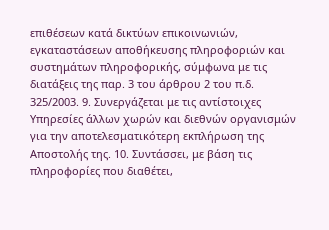επιθέσεων κατά δικτύων επικοινωνιών, εγκαταστάσεων αποθήκευσης πληροφοριών και συστημάτων πληροφορικής, σύμφωνα με τις διατάξεις της παρ. 3 του άρθρου 2 του π.δ. 325/2003. 9. Συνεργάζεται με τις αντίστοιχες Υπηρεσίες άλλων χωρών και διεθνών οργανισμών για την αποτελεσματικότερη εκπλήρωση της Αποστολής της. 10. Συντάσσει, με βάση τις πληροφορίες που διαθέτει,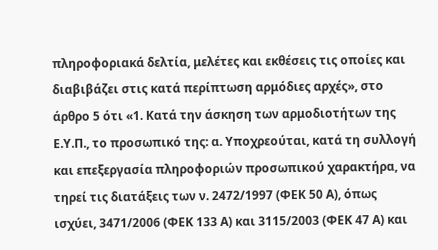πληροφοριακά δελτία, μελέτες και εκθέσεις τις οποίες και διαβιβάζει στις κατά περίπτωση αρμόδιες αρχές», στο άρθρο 5 ότι «1. Κατά την άσκηση των αρμοδιοτήτων της Ε.Υ.Π., το προσωπικό της: α. Υποχρεούται, κατά τη συλλογή και επεξεργασία πληροφοριών προσωπικού χαρακτήρα, να τηρεί τις διατάξεις των ν. 2472/1997 (ΦΕΚ 50 Α), όπως ισχύει, 3471/2006 (ΦΕΚ 133 Α) και 3115/2003 (ΦΕΚ 47 Α) και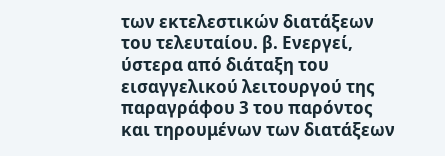των εκτελεστικών διατάξεων του τελευταίου. β. Ενεργεί, ύστερα από διάταξη του εισαγγελικού λειτουργού της παραγράφου 3 του παρόντος και τηρουμένων των διατάξεων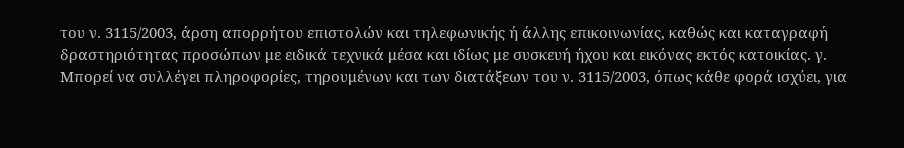του ν. 3115/2003, άρση απορρήτου επιστολών και τηλεφωνικής ή άλλης επικοινωνίας, καθώς και καταγραφή δραστηριότητας προσώπων με ειδικά τεχνικά μέσα και ιδίως με συσκευή ήχου και εικόνας εκτός κατοικίας. γ. Μπορεί να συλλέγει πληροφορίες, τηρουμένων και των διατάξεων του ν. 3115/2003, όπως κάθε φορά ισχύει, για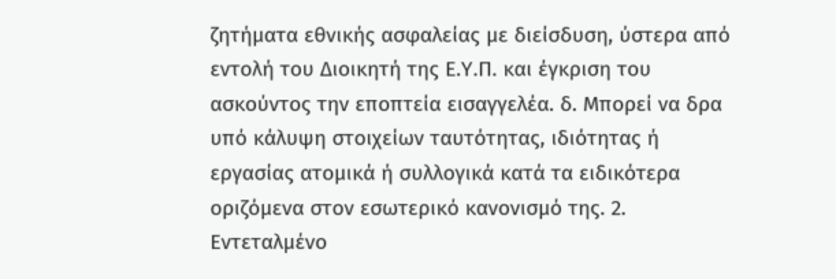ζητήματα εθνικής ασφαλείας με διείσδυση, ύστερα από εντολή του Διοικητή της Ε.Υ.Π. και έγκριση του ασκούντος την εποπτεία εισαγγελέα. δ. Μπορεί να δρα υπό κάλυψη στοιχείων ταυτότητας, ιδιότητας ή εργασίας ατομικά ή συλλογικά κατά τα ειδικότερα οριζόμενα στον εσωτερικό κανονισμό της. 2. Εντεταλμένο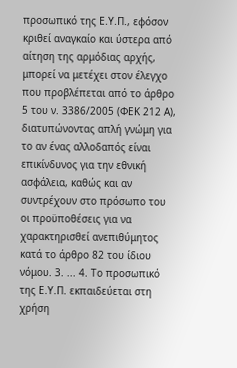προσωπικό της Ε.Υ.Π., εφόσον κριθεί αναγκαίο και ύστερα από αίτηση της αρμόδιας αρχής, μπορεί να μετέχει στον έλεγχο που προβλέπεται από το άρθρο 5 του ν. 3386/2005 (ΦΕΚ 212 Α), διατυπώνοντας απλή γνώμη για το αν ένας αλλοδαπός είναι επικίνδυνος για την εθνική ασφάλεια, καθώς και αν συντρέχουν στο πρόσωπο του οι προϋποθέσεις για να χαρακτηρισθεί ανεπιθύμητος κατά το άρθρο 82 του ίδιου νόμου. 3. ... 4. Το προσωπικό της Ε.Υ.Π. εκπαιδεύεται στη χρήση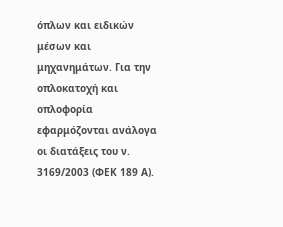όπλων και ειδικών μέσων και μηχανημάτων. Για την οπλοκατοχή και οπλοφορία εφαρμόζονται ανάλογα οι διατάξεις του ν. 3169/2003 (ΦΕΚ 189 Α).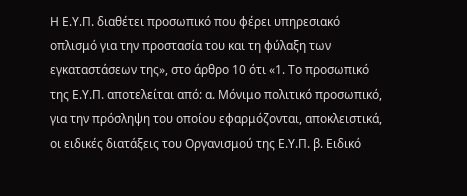Η Ε.Υ.Π. διαθέτει προσωπικό που φέρει υπηρεσιακό οπλισμό για την προστασία του και τη φύλαξη των εγκαταστάσεων της», στο άρθρο 10 ότι «1. Το προσωπικό της Ε.Υ.Π. αποτελείται από: α. Μόνιμο πολιτικό προσωπικό, για την πρόσληψη του οποίου εφαρμόζονται, αποκλειστικά, οι ειδικές διατάξεις του Οργανισμού της Ε.Υ.Π. β. Ειδικό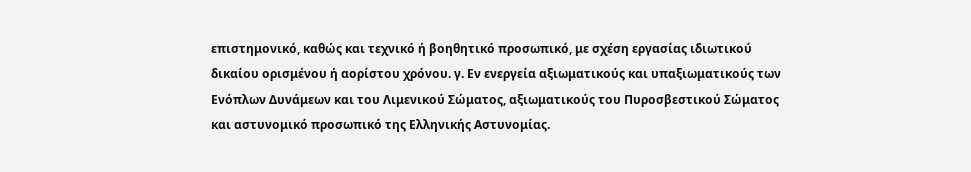επιστημονικό, καθώς και τεχνικό ή βοηθητικό προσωπικό, με σχέση εργασίας ιδιωτικού δικαίου ορισμένου ή αορίστου χρόνου. γ. Εν ενεργεία αξιωματικούς και υπαξιωματικούς των Ενόπλων Δυνάμεων και του Λιμενικού Σώματος, αξιωματικούς του Πυροσβεστικού Σώματος και αστυνομικό προσωπικό της Ελληνικής Αστυνομίας.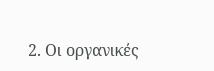2. Οι οργανικές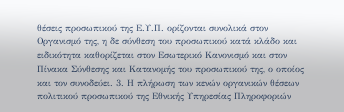θέσεις προσωπικού της Ε.Υ.Π. ορίζονται συνολικά στον Οργανισμό της, η δε σύνθεση του προσωπικού κατά κλάδο και ειδικότητα καθορίζεται στον Εσωτερικό Κανονισμό και στον Πίνακα Σύνθεσης και Κατανομής του προσωπικού της, ο οποίος και τον συνοδεύει. 3. Η πλήρωση των κενών οργανικών θέσεων πολιτικού προσωπικού της Εθνικής Υπηρεσίας Πληροφοριών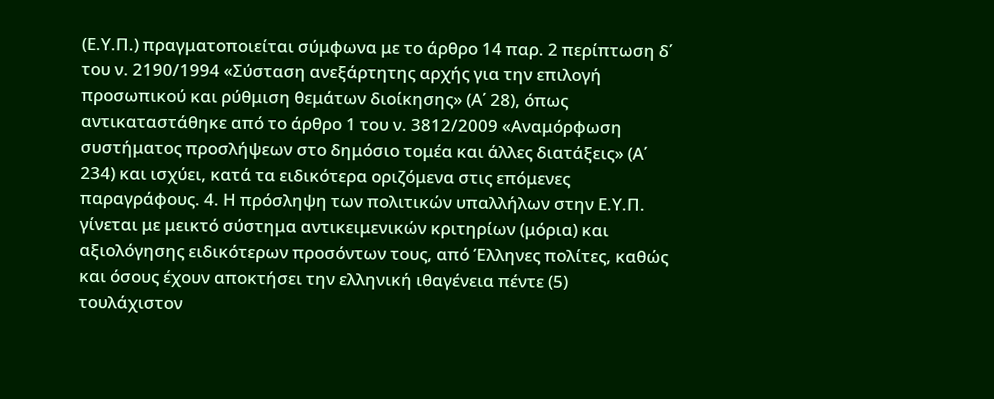(Ε.Υ.Π.) πραγματοποιείται σύμφωνα με το άρθρο 14 παρ. 2 περίπτωση δ΄ του ν. 2190/1994 «Σύσταση ανεξάρτητης αρχής για την επιλογή προσωπικού και ρύθμιση θεμάτων διοίκησης» (Α΄ 28), όπως αντικαταστάθηκε από το άρθρο 1 του ν. 3812/2009 «Αναμόρφωση συστήματος προσλήψεων στο δημόσιο τομέα και άλλες διατάξεις» (Α΄ 234) και ισχύει, κατά τα ειδικότερα οριζόμενα στις επόμενες παραγράφους. 4. Η πρόσληψη των πολιτικών υπαλλήλων στην Ε.Υ.Π. γίνεται με μεικτό σύστημα αντικειμενικών κριτηρίων (μόρια) και αξιολόγησης ειδικότερων προσόντων τους, από Έλληνες πολίτες, καθώς και όσους έχουν αποκτήσει την ελληνική ιθαγένεια πέντε (5) τουλάχιστον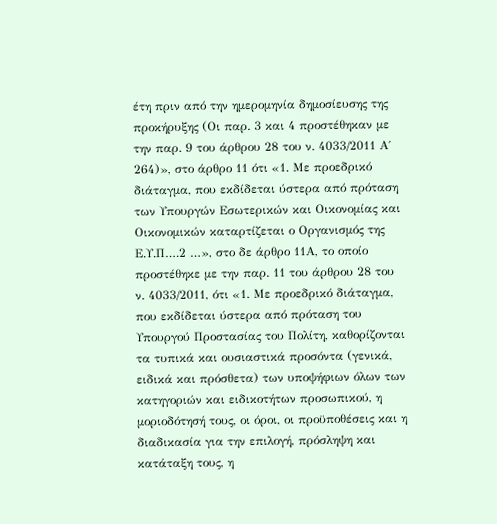έτη πριν από την ημερομηνία δημοσίευσης της προκήρυξης (Οι παρ. 3 και 4 προστέθηκαν με την παρ. 9 του άρθρου 28 του ν. 4033/2011 Α΄ 264)», στο άρθρο 11 ότι «1. Με προεδρικό διάταγμα, που εκδίδεται ύστερα από πρόταση των Υπουργών Εσωτερικών και Οικονομίας και Οικονομικών καταρτίζεται ο Οργανισμός της Ε.Υ.Π….2 …», στο δε άρθρο 11Α, το οποίο προστέθηκε με την παρ. 11 του άρθρου 28 του ν. 4033/2011, ότι «1. Με προεδρικό διάταγμα, που εκδίδεται ύστερα από πρόταση του Υπουργού Προστασίας του Πολίτη, καθορίζονται τα τυπικά και ουσιαστικά προσόντα (γενικά, ειδικά και πρόσθετα) των υποψήφιων όλων των κατηγοριών και ειδικοτήτων προσωπικού, η μοριοδότησή τους, οι όροι, οι προϋποθέσεις και η διαδικασία για την επιλογή, πρόσληψη και κατάταξη τους, η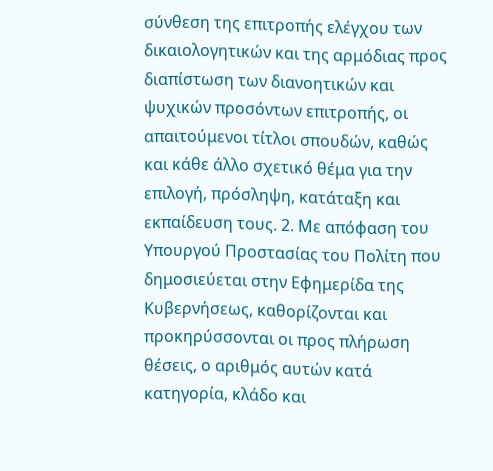σύνθεση της επιτροπής ελέγχου των δικαιολογητικών και της αρμόδιας προς διαπίστωση των διανοητικών και ψυχικών προσόντων επιτροπής, οι απαιτούμενοι τίτλοι σπουδών, καθώς και κάθε άλλο σχετικό θέμα για την επιλογή, πρόσληψη, κατάταξη και εκπαίδευση τους. 2. Με απόφαση του Υπουργού Προστασίας του Πολίτη που δημοσιεύεται στην Εφημερίδα της Κυβερνήσεως, καθορίζονται και προκηρύσσονται οι προς πλήρωση θέσεις, ο αριθμός αυτών κατά κατηγορία, κλάδο και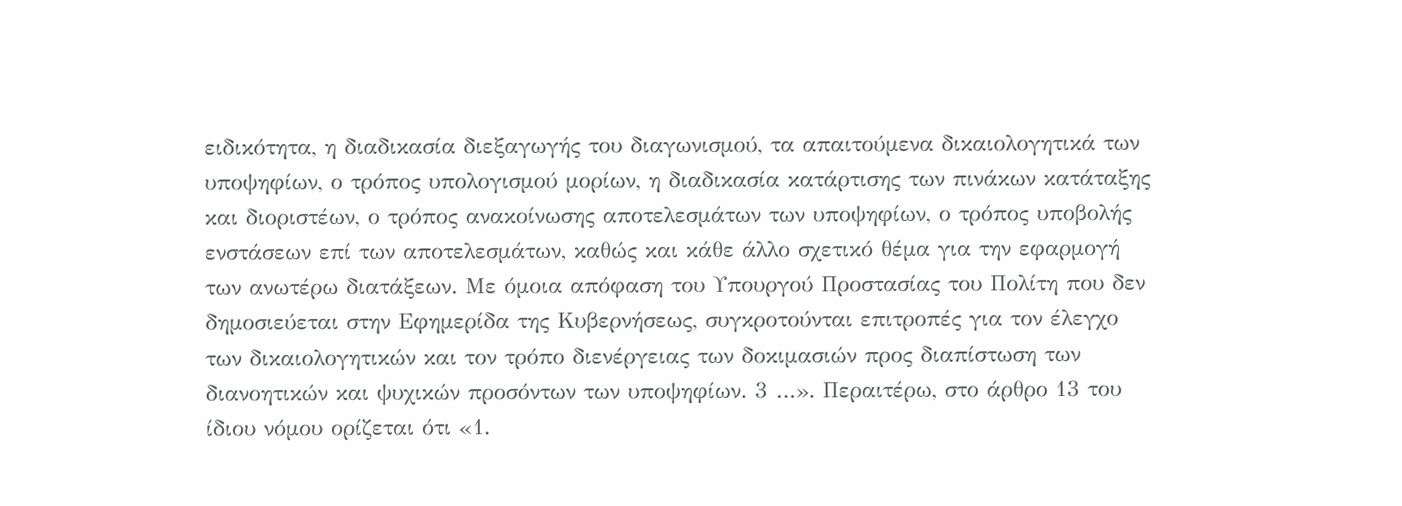ειδικότητα, η διαδικασία διεξαγωγής του διαγωνισμού, τα απαιτούμενα δικαιολογητικά των υποψηφίων, ο τρόπος υπολογισμού μορίων, η διαδικασία κατάρτισης των πινάκων κατάταξης και διοριστέων, ο τρόπος ανακοίνωσης αποτελεσμάτων των υποψηφίων, ο τρόπος υποβολής ενστάσεων επί των αποτελεσμάτων, καθώς και κάθε άλλο σχετικό θέμα για την εφαρμογή των ανωτέρω διατάξεων. Με όμοια απόφαση του Υπουργού Προστασίας του Πολίτη που δεν δημοσιεύεται στην Εφημερίδα της Κυβερνήσεως, συγκροτούνται επιτροπές για τον έλεγχο των δικαιολογητικών και τον τρόπο διενέργειας των δοκιμασιών προς διαπίστωση των διανοητικών και ψυχικών προσόντων των υποψηφίων. 3 …». Περαιτέρω, στο άρθρο 13 του ίδιου νόμου ορίζεται ότι «1.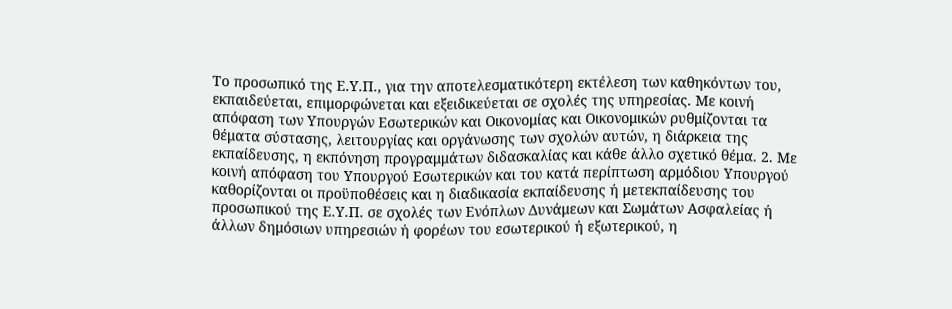Το προσωπικό της Ε.Υ.Π., για την αποτελεσματικότερη εκτέλεση των καθηκόντων του, εκπαιδεύεται, επιμορφώνεται και εξειδικεύεται σε σχολές της υπηρεσίας. Με κοινή απόφαση των Υπουργών Εσωτερικών και Οικονομίας και Οικονομικών ρυθμίζονται τα θέματα σύστασης, λειτουργίας και οργάνωσης των σχολών αυτών, η διάρκεια της εκπαίδευσης, η εκπόνηση προγραμμάτων διδασκαλίας και κάθε άλλο σχετικό θέμα. 2. Με κοινή απόφαση του Υπουργού Εσωτερικών και του κατά περίπτωση αρμόδιου Υπουργού καθορίζονται οι προϋποθέσεις και η διαδικασία εκπαίδευσης ή μετεκπαίδευσης του προσωπικού της Ε.Υ.Π. σε σχολές των Ενόπλων Δυνάμεων και Σωμάτων Ασφαλείας ή άλλων δημόσιων υπηρεσιών ή φορέων του εσωτερικού ή εξωτερικού, η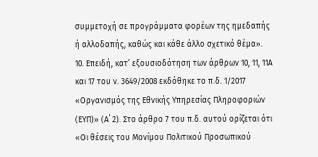συμμετοχή σε προγράμματα φορέων της ημεδαπής ή αλλοδαπής, καθώς και κάθε άλλο σχετικό θέμα».
10. Επειδή, κατ’ εξουσιοδότηση των άρθρων 10, 11, 11Α και 17 του ν. 3649/2008 εκδόθηκε το π.δ. 1/2017 «Οργανισμός της Εθνικής Υπηρεσίας Πληροφοριών (ΕΥΠ)» (Α΄ 2). Στο άρθρο 7 του π.δ. αυτού ορίζεται ότι «Οι θέσεις του Μονίμου Πολιτικού Προσωπικού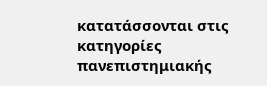κατατάσσονται στις κατηγορίες πανεπιστημιακής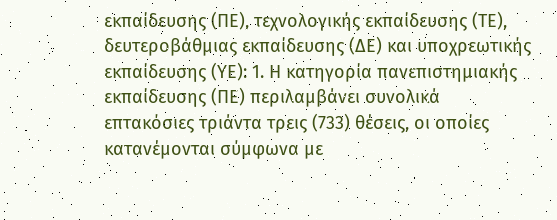εκπαίδευσης (ΠΕ), τεχνολογικής εκπαίδευσης (TE), δευτεροβάθμιας εκπαίδευσης (ΔΕ) και υποχρεωτικής εκπαίδευσης (ΥΕ): 1. Η κατηγορία πανεπιστημιακής εκπαίδευσης (ΠΕ) περιλαμβάνει συνολικά επτακόσιες τριάντα τρεις (733) θέσεις, οι οποίες κατανέμονται σύμφωνα με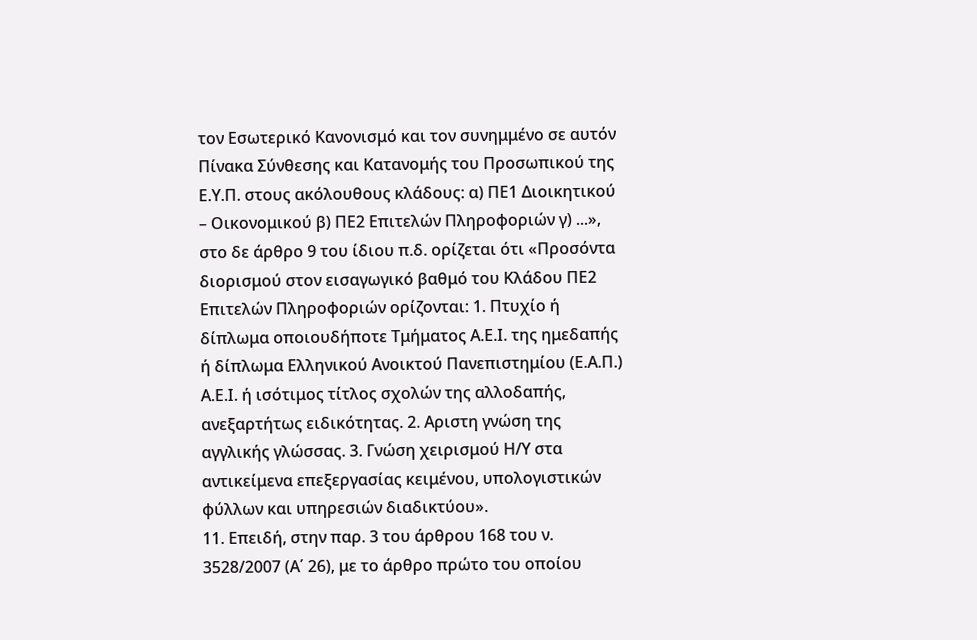τον Εσωτερικό Κανονισμό και τον συνημμένο σε αυτόν Πίνακα Σύνθεσης και Κατανομής του Προσωπικού της Ε.Υ.Π. στους ακόλουθους κλάδους: α) ΠΕ1 Διοικητικού – Οικονομικού β) ΠΕ2 Επιτελών Πληροφοριών γ) ...», στο δε άρθρο 9 του ίδιου π.δ. ορίζεται ότι «Προσόντα διορισμού στον εισαγωγικό βαθμό του Κλάδου ΠΕ2 Επιτελών Πληροφοριών ορίζονται: 1. Πτυχίο ή δίπλωμα οποιουδήποτε Τμήματος Α.Ε.Ι. της ημεδαπής ή δίπλωμα Ελληνικού Ανοικτού Πανεπιστημίου (Ε.Α.Π.) Α.Ε.Ι. ή ισότιμος τίτλος σχολών της αλλοδαπής, ανεξαρτήτως ειδικότητας. 2. Αριστη γνώση της αγγλικής γλώσσας. 3. Γνώση χειρισμού Η/Υ στα αντικείμενα επεξεργασίας κειμένου, υπολογιστικών φύλλων και υπηρεσιών διαδικτύου».
11. Επειδή, στην παρ. 3 του άρθρου 168 του ν. 3528/2007 (Α΄ 26), με το άρθρο πρώτο του οποίου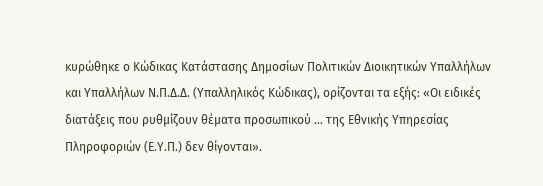κυρώθηκε ο Κώδικας Κατάστασης Δημοσίων Πολιτικών Διοικητικών Υπαλλήλων και Υπαλλήλων Ν.Π.Δ.Δ. (Υπαλληλικός Κώδικας), ορίζονται τα εξής: «Οι ειδικές διατάξεις που ρυθμίζουν θέματα προσωπικού … της Εθνικής Υπηρεσίας Πληροφοριών (Ε.Υ.Π.) δεν θίγονται».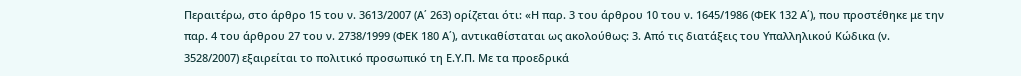Περαιτέρω, στο άρθρο 15 του ν. 3613/2007 (Α΄ 263) ορίζεται ότι: «Η παρ. 3 του άρθρου 10 του ν. 1645/1986 (ΦΕΚ 132 Α΄), που προστέθηκε με την παρ. 4 του άρθρου 27 του ν. 2738/1999 (ΦΕΚ 180 Α΄), αντικαθίσταται ως ακολούθως: 3. Από τις διατάξεις του Υπαλληλικού Κώδικα (ν. 3528/2007) εξαιρείται το πολιτικό προσωπικό τη Ε.Υ.Π. Με τα προεδρικά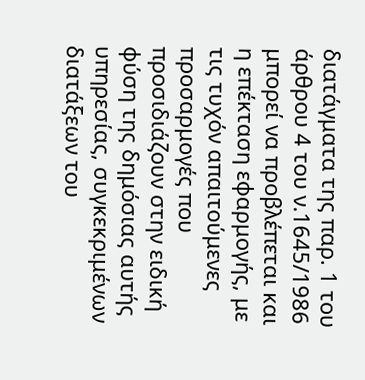διατάγματα της παρ. 1 του άρθρου 4 του ν.1645/1986 μπορεί να προβλέπεται και η επέκταση εφαρμογής, με τις τυχόν απαιτούμενες προσαρμογές που προσιδιάζουν στην ειδική φύση της δημόσιας αυτής υπηρεσίας, συγκεκριμένων διατάξεων του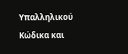Υπαλληλικού Κώδικα και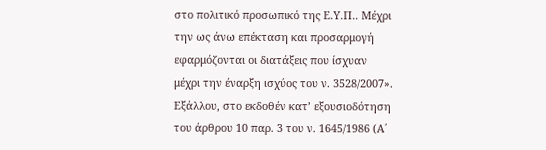στο πολιτικό προσωπικό της Ε.Υ.Π.. Μέχρι την ως άνω επέκταση και προσαρμογή εφαρμόζονται οι διατάξεις που ίσχυαν μέχρι την έναρξη ισχύος του ν. 3528/2007». Εξάλλου, στο εκδοθέν κατ’ εξουσιοδότηση του άρθρου 10 παρ. 3 του ν. 1645/1986 (Α΄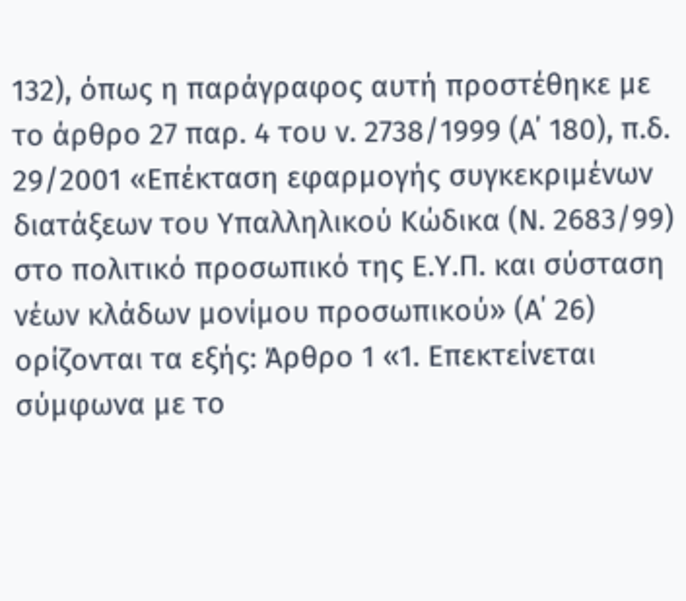132), όπως η παράγραφος αυτή προστέθηκε με το άρθρο 27 παρ. 4 του ν. 2738/1999 (Α΄ 180), π.δ. 29/2001 «Επέκταση εφαρμογής συγκεκριμένων διατάξεων του Υπαλληλικού Κώδικα (Ν. 2683/99) στο πολιτικό προσωπικό της Ε.Υ.Π. και σύσταση νέων κλάδων μονίμου προσωπικού» (Α΄ 26) ορίζονται τα εξής: Άρθρο 1 «1. Επεκτείνεται σύμφωνα με το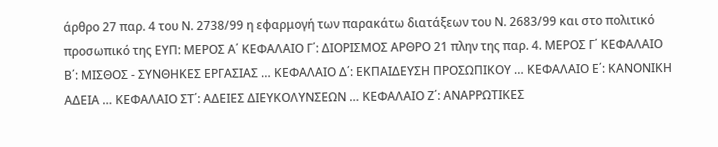άρθρο 27 παρ. 4 του Ν. 2738/99 η εφαρμογή των παρακάτω διατάξεων του Ν. 2683/99 και στο πολιτικό προσωπικό της ΕΥΠ: ΜΕΡΟΣ Α΄ ΚΕΦΑΛΑΙΟ Γ΄: ΔΙΟΡΙΣΜΟΣ ΑΡΘΡΟ 21 πλην της παρ. 4. ΜΕΡΟΣ Γ΄ ΚΕΦΑΛΑΙΟ Β΄: ΜΙΣΘΟΣ - ΣΥΝΘΗΚΕΣ ΕΡΓΑΣΙΑΣ … ΚΕΦΑΛΑΙΟ Δ΄: ΕΚΠΑΙΔΕΥΣΗ ΠΡΟΣΩΠΙΚΟΥ … ΚΕΦΑΛΑΙΟ Ε΄: ΚΑΝΟΝΙΚΗ ΑΔΕΙΑ … ΚΕΦΑΛΑΙΟ ΣΤ΄: ΑΔΕΙΕΣ ΔΙΕΥΚΟΛΥΝΣΕΩΝ … ΚΕΦΑΛΑΙΟ Ζ΄: ΑΝΑΡΡΩΤΙΚΕΣ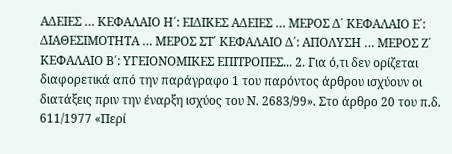ΑΔΕΙΕΣ … ΚΕΦΑΛΑΙΟ Η΄: ΕΙΔΙΚΕΣ ΑΔΕΙΕΣ … ΜΕΡΟΣ Δ΄ ΚΕΦΑΛΑΙΟ Ε΄: ΔΙΑΘΕΣΙΜΟΤΗΤΑ … ΜΕΡΟΣ ΣΤ΄ ΚΕΦΑΛΑΙΟ Δ΄: ΑΠΟΛΥΣΗ … ΜΕΡΟΣ Ζ΄ ΚΕΦΑΛΑΙΟ Β΄: ΥΓΕΙΟΝΟΜΙΚΕΣ ΕΠΙΤΡΟΠΕΣ... 2. Για ό,τι δεν ορίζεται διαφορετικά από την παράγραφο 1 του παρόντος άρθρου ισχύουν οι διατάξεις πριν την έναρξη ισχύος του Ν. 2683/99». Στο άρθρο 20 του π.δ. 611/1977 «Περί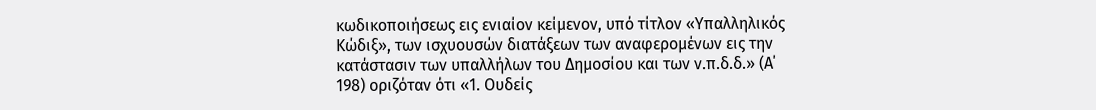κωδικοποιήσεως εις ενιαίον κείμενον, υπό τίτλον «Υπαλληλικός Κώδιξ», των ισχυουσών διατάξεων των αναφερομένων εις την κατάστασιν των υπαλλήλων του Δημοσίου και των ν.π.δ.δ.» (Α΄ 198) οριζόταν ότι «1. Ουδείς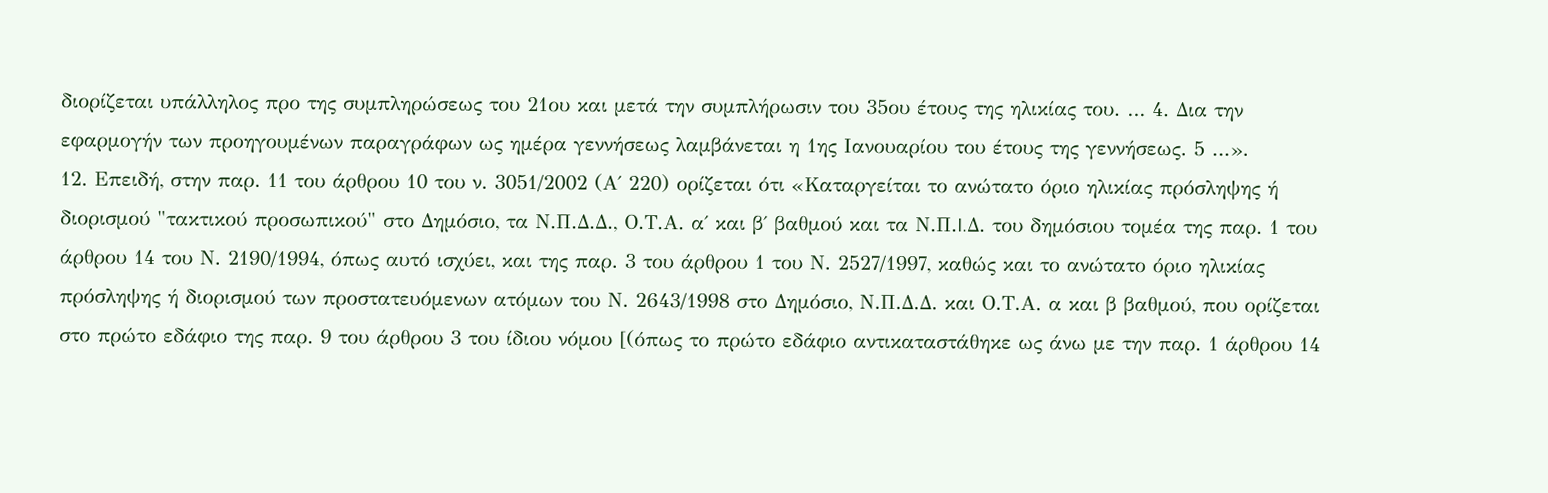διορίζεται υπάλληλος προ της συμπληρώσεως του 21ου και μετά την συμπλήρωσιν του 35ου έτους της ηλικίας του. … 4. Δια την εφαρμογήν των προηγουμένων παραγράφων ως ημέρα γεννήσεως λαμβάνεται η 1ης Ιανουαρίου του έτους της γεννήσεως. 5 …».
12. Επειδή, στην παρ. 11 του άρθρου 10 του ν. 3051/2002 (Α΄ 220) ορίζεται ότι «Καταργείται το ανώτατο όριο ηλικίας πρόσληψης ή διορισμού "τακτικού προσωπικού" στο Δημόσιο, τα Ν.Π.Δ.Δ., Ο.Τ.Α. α΄ και β΄ βαθμού και τα Ν.Π.I.Δ. του δημόσιου τομέα της παρ. 1 του άρθρου 14 του Ν. 2190/1994, όπως αυτό ισχύει, και της παρ. 3 του άρθρου 1 του Ν. 2527/1997, καθώς και το ανώτατο όριο ηλικίας πρόσληψης ή διορισμού των προστατευόμενων ατόμων του Ν. 2643/1998 στο Δημόσιο, Ν.Π.Δ.Δ. και Ο.Τ.Α. α και β βαθμού, που ορίζεται στο πρώτο εδάφιο της παρ. 9 του άρθρου 3 του ίδιου νόμου [(όπως το πρώτο εδάφιο αντικαταστάθηκε ως άνω με την παρ. 1 άρθρου 14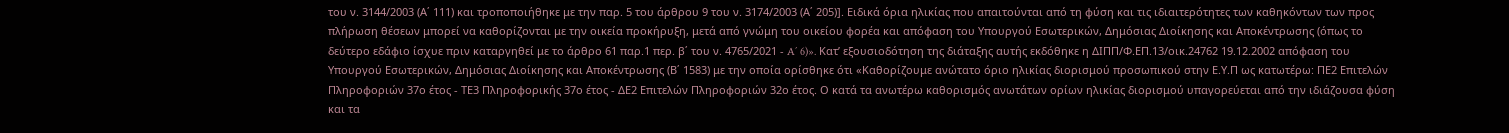του ν. 3144/2003 (Α΄ 111) και τροποποιήθηκε με την παρ. 5 του άρθρου 9 του ν. 3174/2003 (Α΄ 205)]. Ειδικά όρια ηλικίας που απαιτούνται από τη φύση και τις ιδιαιτερότητες των καθηκόντων των προς πλήρωση θέσεων μπορεί να καθορίζονται με την οικεία προκήρυξη, μετά από γνώμη του οικείου φορέα και απόφαση του Υπουργού Εσωτερικών, Δημόσιας Διοίκησης και Αποκέντρωσης (όπως το δεύτερο εδάφιο ίσχυε πριν καταργηθεί με το άρθρο 61 παρ.1 περ. β΄ του ν. 4765/2021 - A΄ 6)». Κατ’ εξουσιοδότηση της διάταξης αυτής εκδόθηκε η ΔΙΠΠ/Φ.ΕΠ.13/οικ.24762 19.12.2002 απόφαση του Υπουργού Εσωτερικών, Δημόσιας Διοίκησης και Αποκέντρωσης (Β΄ 1583) με την οποία ορίσθηκε ότι «Καθορίζουμε ανώτατο όριο ηλικίας διορισμού προσωπικού στην Ε.Υ.Π ως κατωτέρω: ΠΕ2 Επιτελών Πληροφοριών 37ο έτος - ΤΕ3 Πληροφορικής 37ο έτος - ΔΕ2 Επιτελών Πληροφοριών 32ο έτος. Ο κατά τα ανωτέρω καθορισμός ανωτάτων ορίων ηλικίας διορισμού υπαγορεύεται από την ιδιάζουσα φύση και τα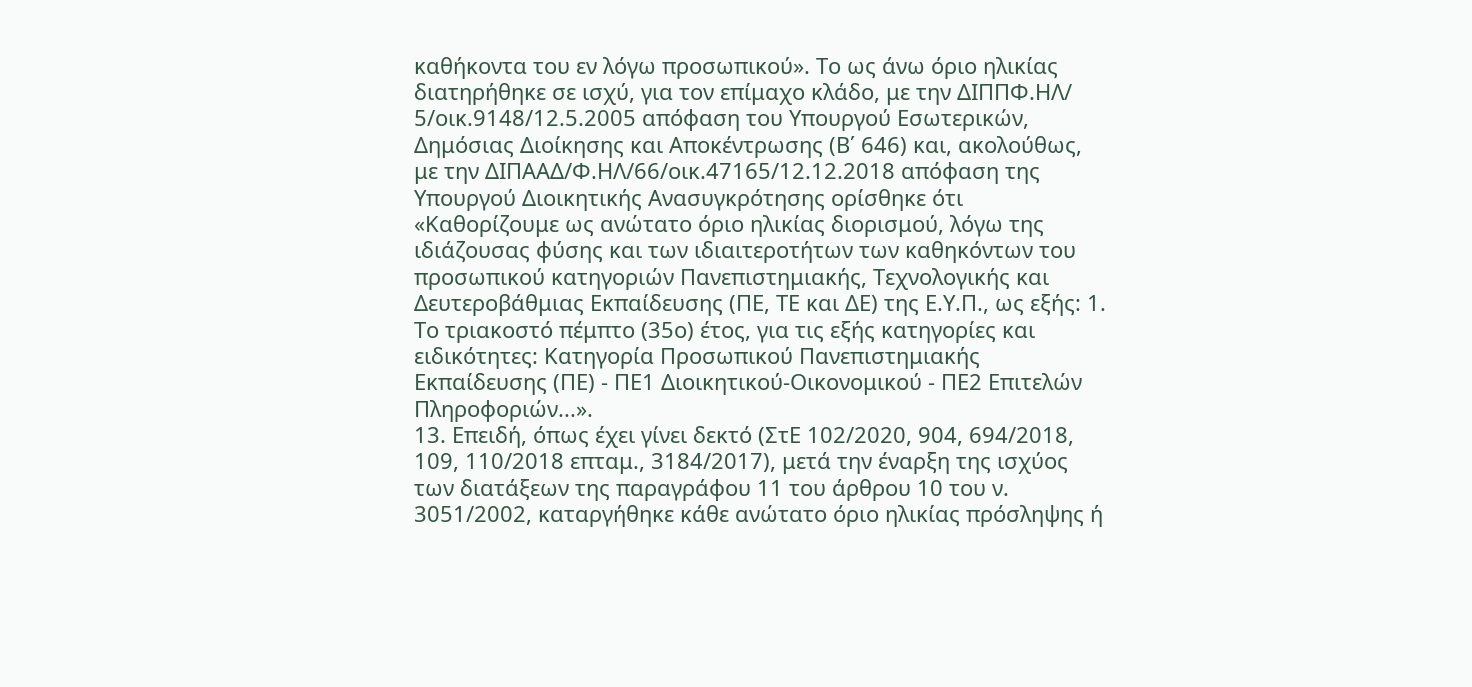καθήκοντα του εν λόγω προσωπικού». Το ως άνω όριο ηλικίας διατηρήθηκε σε ισχύ, για τον επίμαχο κλάδο, με την ΔΙΠΠΦ.ΗΛ/ 5/οικ.9148/12.5.2005 απόφαση του Υπουργού Εσωτερικών, Δημόσιας Διοίκησης και Αποκέντρωσης (Β΄ 646) και, ακολούθως, με την ΔΙΠΑΑΔ/Φ.ΗΛ/66/οικ.47165/12.12.2018 απόφαση της Υπουργού Διοικητικής Ανασυγκρότησης ορίσθηκε ότι «Καθορίζουμε ως ανώτατο όριο ηλικίας διορισμού, λόγω της ιδιάζουσας φύσης και των ιδιαιτεροτήτων των καθηκόντων του προσωπικού κατηγοριών Πανεπιστημιακής, Τεχνολογικής και Δευτεροβάθμιας Εκπαίδευσης (ΠΕ, ΤΕ και ΔΕ) της Ε.Υ.Π., ως εξής: 1. Το τριακοστό πέμπτο (35ο) έτος, για τις εξής κατηγορίες και ειδικότητες: Κατηγορία Προσωπικού Πανεπιστημιακής Εκπαίδευσης (ΠΕ) - ΠΕ1 Διοικητικού-Οικονομικού - ΠΕ2 Επιτελών Πληροφοριών...».
13. Επειδή, όπως έχει γίνει δεκτό (ΣτΕ 102/2020, 904, 694/2018, 109, 110/2018 επταμ., 3184/2017), μετά την έναρξη της ισχύος των διατάξεων της παραγράφου 11 του άρθρου 10 του ν. 3051/2002, καταργήθηκε κάθε ανώτατο όριο ηλικίας πρόσληψης ή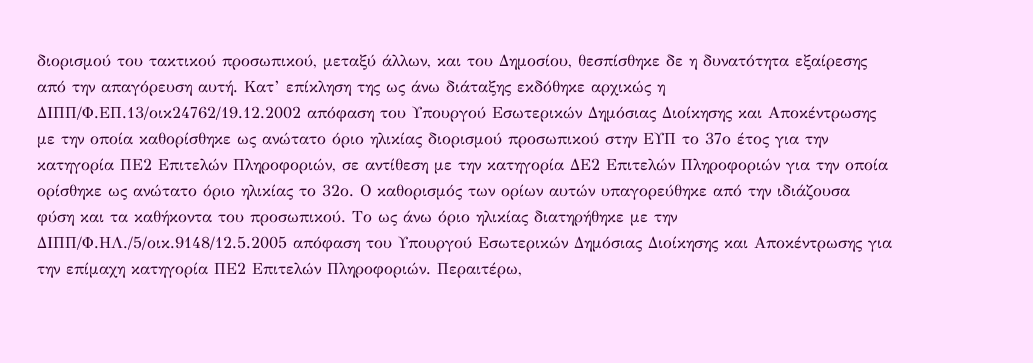διορισμού του τακτικού προσωπικού, μεταξύ άλλων, και του Δημοσίου, θεσπίσθηκε δε η δυνατότητα εξαίρεσης από την απαγόρευση αυτή. Κατ’ επίκληση της ως άνω διάταξης εκδόθηκε αρχικώς η ΔΙΠΠ/Φ.ΕΠ.13/οικ24762/19.12.2002 απόφαση του Υπουργού Εσωτερικών Δημόσιας Διοίκησης και Αποκέντρωσης με την οποία καθορίσθηκε ως ανώτατο όριο ηλικίας διορισμού προσωπικού στην ΕΥΠ το 37ο έτος για την κατηγορία ΠΕ2 Επιτελών Πληροφοριών, σε αντίθεση με την κατηγορία ΔΕ2 Επιτελών Πληροφοριών για την οποία ορίσθηκε ως ανώτατο όριο ηλικίας το 32ο. Ο καθορισμός των ορίων αυτών υπαγορεύθηκε από την ιδιάζουσα φύση και τα καθήκοντα του προσωπικού. Το ως άνω όριο ηλικίας διατηρήθηκε με την ΔΙΠΠ/Φ.ΗΛ./5/οικ.9148/12.5.2005 απόφαση του Υπουργού Εσωτερικών Δημόσιας Διοίκησης και Αποκέντρωσης για την επίμαχη κατηγορία ΠΕ2 Επιτελών Πληροφοριών. Περαιτέρω,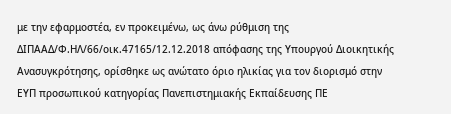με την εφαρμοστέα, εν προκειμένω, ως άνω ρύθμιση της ΔΙΠΑΑΔ/Φ.ΗΛ/66/οικ.47165/12.12.2018 απόφασης της Υπουργού Διοικητικής Ανασυγκρότησης, ορίσθηκε ως ανώτατο όριο ηλικίας για τον διορισμό στην ΕΥΠ προσωπικού κατηγορίας Πανεπιστημιακής Εκπαίδευσης ΠΕ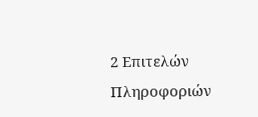2 Επιτελών Πληροφοριών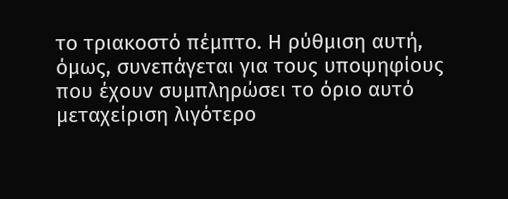το τριακοστό πέμπτο. Η ρύθμιση αυτή, όμως, συνεπάγεται για τους υποψηφίους που έχουν συμπληρώσει το όριο αυτό μεταχείριση λιγότερο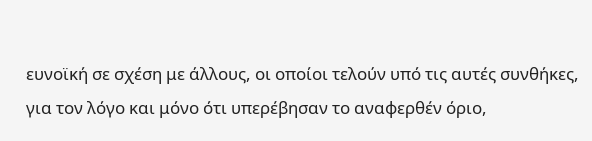ευνοϊκή σε σχέση με άλλους, οι οποίοι τελούν υπό τις αυτές συνθήκες, για τον λόγο και μόνο ότι υπερέβησαν το αναφερθέν όριο,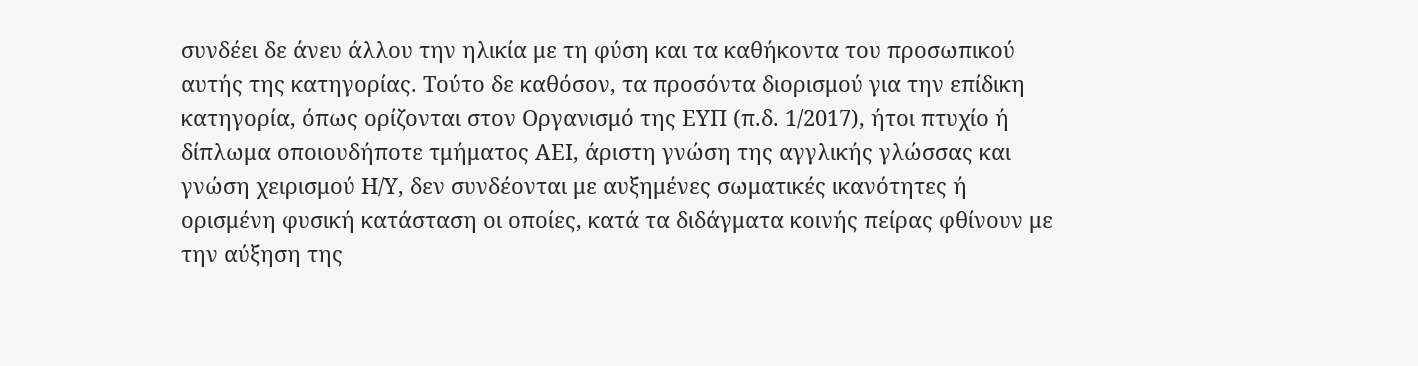συνδέει δε άνευ άλλου την ηλικία με τη φύση και τα καθήκοντα του προσωπικού αυτής της κατηγορίας. Τούτο δε καθόσον, τα προσόντα διορισμού για την επίδικη κατηγορία, όπως ορίζονται στον Οργανισμό της ΕΥΠ (π.δ. 1/2017), ήτοι πτυχίο ή δίπλωμα οποιουδήποτε τμήματος ΑΕΙ, άριστη γνώση της αγγλικής γλώσσας και γνώση χειρισμού Η/Υ, δεν συνδέονται με αυξημένες σωματικές ικανότητες ή ορισμένη φυσική κατάσταση οι οποίες, κατά τα διδάγματα κοινής πείρας φθίνουν με την αύξηση της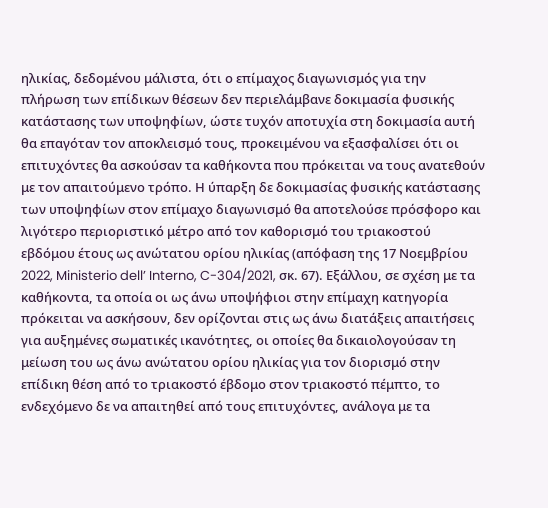ηλικίας, δεδομένου μάλιστα, ότι ο επίμαχος διαγωνισμός για την πλήρωση των επίδικων θέσεων δεν περιελάμβανε δοκιμασία φυσικής κατάστασης των υποψηφίων, ώστε τυχόν αποτυχία στη δοκιμασία αυτή θα επαγόταν τον αποκλεισμό τους, προκειμένου να εξασφαλίσει ότι οι επιτυχόντες θα ασκούσαν τα καθήκοντα που πρόκειται να τους ανατεθούν με τον απαιτούμενο τρόπο. Η ύπαρξη δε δοκιμασίας φυσικής κατάστασης των υποψηφίων στον επίμαχο διαγωνισμό θα αποτελούσε πρόσφορο και λιγότερο περιοριστικό μέτρο από τον καθορισμό του τριακοστού εβδόμου έτους ως ανώτατου ορίου ηλικίας (απόφαση της 17 Νοεμβρίου 2022, Ministerio dell’ Interno, C-304/2021, σκ. 67). Εξάλλου, σε σχέση με τα καθήκοντα, τα οποία οι ως άνω υποψήφιοι στην επίμαχη κατηγορία πρόκειται να ασκήσουν, δεν ορίζονται στις ως άνω διατάξεις απαιτήσεις για αυξημένες σωματικές ικανότητες, οι οποίες θα δικαιολογούσαν τη μείωση του ως άνω ανώτατου ορίου ηλικίας για τον διορισμό στην επίδικη θέση από το τριακοστό έβδομο στον τριακοστό πέμπτο, το ενδεχόμενο δε να απαιτηθεί από τους επιτυχόντες, ανάλογα με τα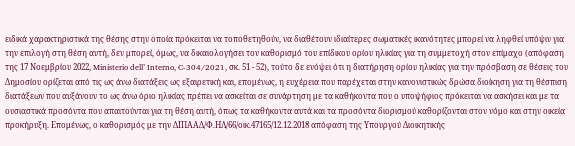ειδικά χαρακτηριστικά της θέσης στην οποία πρόκειται να τοποθετηθούν, να διαθέτουν ιδιαίτερες σωματικές ικανότητες μπορεί να ληφθεί υπόψιν για την επιλογή στη θέση αυτή, δεν μπορεί, όμως, να δικαιολογήσει τον καθορισμό του επίδικου ορίου ηλικίας για τη συμμετοχή στον επίμαχο (απόφαση της 17 Νοεμβρίου 2022, Ministerio dell’ Interno, C-304/2021, σκ. 51 - 52), τούτο δε ενόψει ότι η διατήρηση ορίου ηλικίας για την πρόσβαση σε θέσεις του Δημοσίου ορίζεται από τις ως άνω διατάξεις ως εξαιρετική και, επομένως, η ευχέρεια που παρέχεται στην κανονιστικώς δρώσα διοίκηση για τη θέσπιση διατάξεων που αυξάνουν το ως άνω όριο ηλικίας πρέπει να ασκείται σε συνάρτηση με τα καθήκοντα που ο υποψήφιος πρόκειται να ασκήσει και με τα ουσιαστικά προσόντα που απαιτούνται για τη θέση αυτή, όπως τα καθήκοντα αυτά και τα προσόντα διορισμού καθορίζονται στον νόμο και στην οικεία προκήρυξη. Επομένως, ο καθορισμός με την ΔΙΠΑΑΔ/Φ.ΗΛ/66/οικ.47165/12.12.2018 απόφαση της Υπουργού Διοικητικής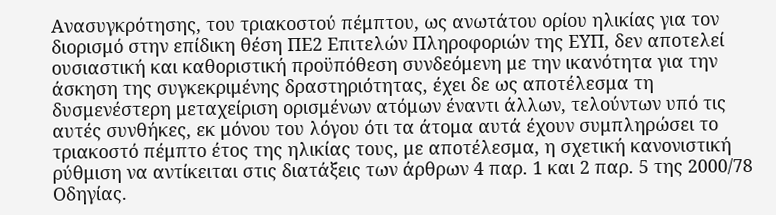Ανασυγκρότησης, του τριακοστού πέμπτου, ως ανωτάτου ορίου ηλικίας για τον διορισμό στην επίδικη θέση ΠΕ2 Επιτελών Πληροφοριών της ΕΥΠ, δεν αποτελεί ουσιαστική και καθοριστική προϋπόθεση συνδεόμενη με την ικανότητα για την άσκηση της συγκεκριμένης δραστηριότητας, έχει δε ως αποτέλεσμα τη δυσμενέστερη μεταχείριση ορισμένων ατόμων έναντι άλλων, τελούντων υπό τις αυτές συνθήκες, εκ μόνου του λόγου ότι τα άτομα αυτά έχουν συμπληρώσει το τριακοστό πέμπτο έτος της ηλικίας τους, με αποτέλεσμα, η σχετική κανονιστική ρύθμιση να αντίκειται στις διατάξεις των άρθρων 4 παρ. 1 και 2 παρ. 5 της 2000/78 Οδηγίας.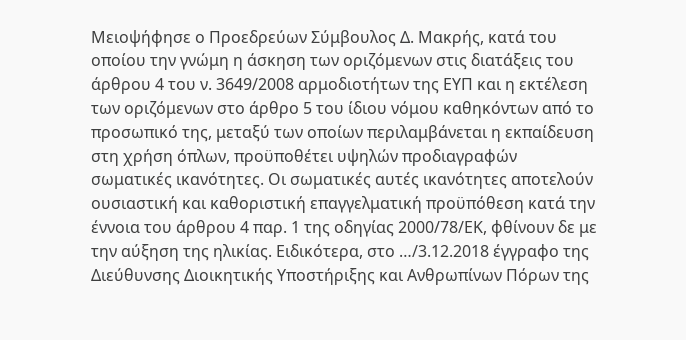Μειοψήφησε ο Προεδρεύων Σύμβουλος Δ. Μακρής, κατά του οποίου την γνώμη η άσκηση των οριζόμενων στις διατάξεις του άρθρου 4 του ν. 3649/2008 αρμοδιοτήτων της ΕΥΠ και η εκτέλεση των οριζόμενων στο άρθρο 5 του ίδιου νόμου καθηκόντων από το προσωπικό της, μεταξύ των οποίων περιλαμβάνεται η εκπαίδευση στη χρήση όπλων, προϋποθέτει υψηλών προδιαγραφών σωματικές ικανότητες. Οι σωματικές αυτές ικανότητες αποτελούν ουσιαστική και καθοριστική επαγγελματική προϋπόθεση κατά την έννοια του άρθρου 4 παρ. 1 της οδηγίας 2000/78/ΕΚ, φθίνουν δε με την αύξηση της ηλικίας. Ειδικότερα, στο …/3.12.2018 έγγραφο της Διεύθυνσης Διοικητικής Υποστήριξης και Ανθρωπίνων Πόρων της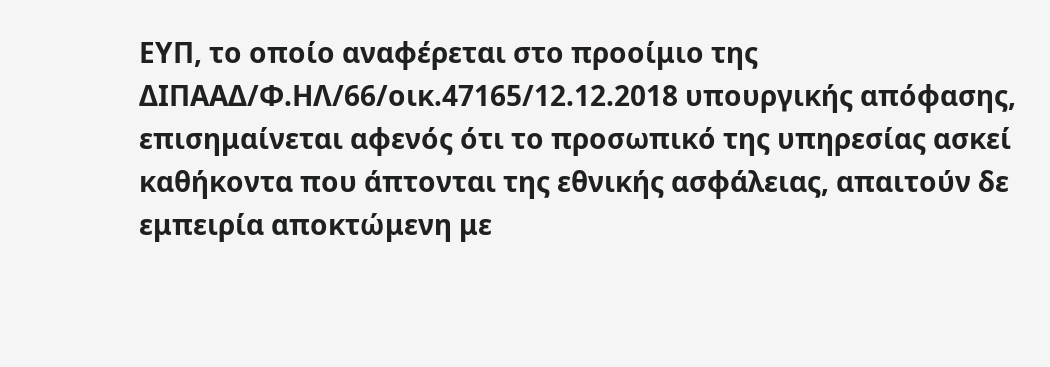ΕΥΠ, το οποίο αναφέρεται στο προοίμιο της ΔΙΠΑΑΔ/Φ.ΗΛ/66/οικ.47165/12.12.2018 υπουργικής απόφασης, επισημαίνεται αφενός ότι το προσωπικό της υπηρεσίας ασκεί καθήκοντα που άπτονται της εθνικής ασφάλειας, απαιτούν δε εμπειρία αποκτώμενη με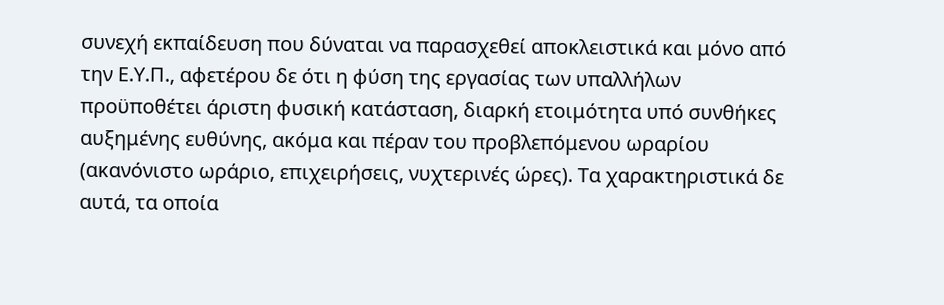συνεχή εκπαίδευση που δύναται να παρασχεθεί αποκλειστικά και μόνο από την Ε.Υ.Π., αφετέρου δε ότι η φύση της εργασίας των υπαλλήλων προϋποθέτει άριστη φυσική κατάσταση, διαρκή ετοιμότητα υπό συνθήκες αυξημένης ευθύνης, ακόμα και πέραν του προβλεπόμενου ωραρίου (ακανόνιστο ωράριο, επιχειρήσεις, νυχτερινές ώρες). Τα χαρακτηριστικά δε αυτά, τα οποία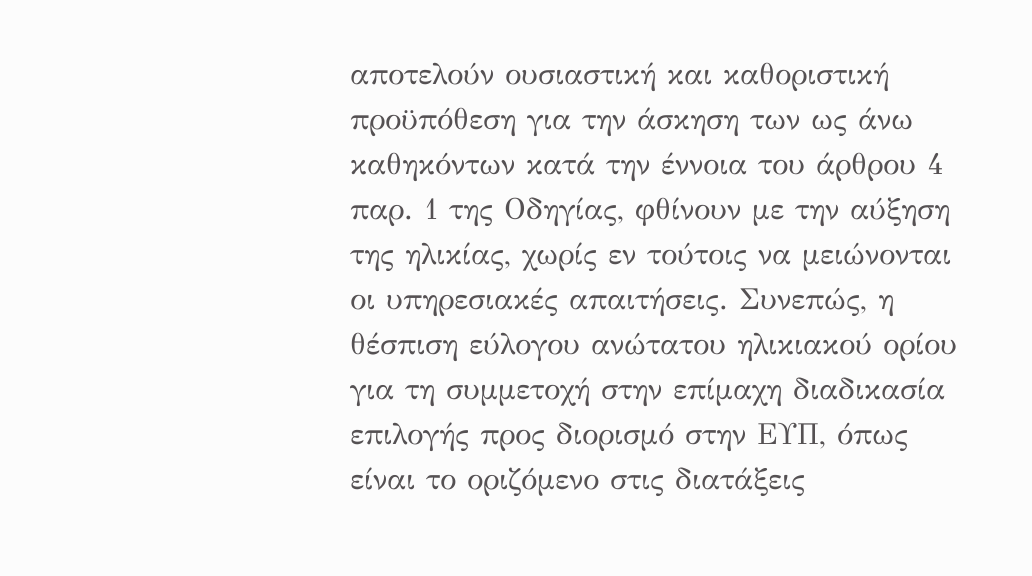αποτελούν ουσιαστική και καθοριστική προϋπόθεση για την άσκηση των ως άνω καθηκόντων κατά την έννοια του άρθρου 4 παρ. 1 της Οδηγίας, φθίνουν με την αύξηση της ηλικίας, χωρίς εν τούτοις να μειώνονται οι υπηρεσιακές απαιτήσεις. Συνεπώς, η θέσπιση εύλογου ανώτατου ηλικιακού ορίου για τη συμμετοχή στην επίμαχη διαδικασία επιλογής προς διορισμό στην ΕΥΠ, όπως είναι το οριζόμενο στις διατάξεις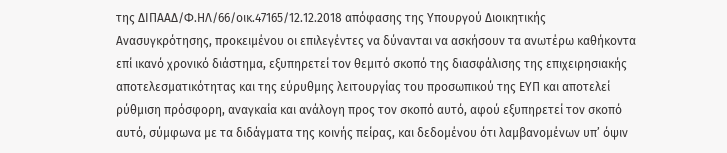της ΔΙΠΑΑΔ/Φ.ΗΛ/66/οικ.47165/12.12.2018 απόφασης της Υπουργού Διοικητικής Ανασυγκρότησης, προκειμένου οι επιλεγέντες να δύνανται να ασκήσουν τα ανωτέρω καθήκοντα επί ικανό χρονικό διάστημα, εξυπηρετεί τον θεμιτό σκοπό της διασφάλισης της επιχειρησιακής αποτελεσματικότητας και της εύρυθμης λειτουργίας του προσωπικού της ΕΥΠ και αποτελεί ρύθμιση πρόσφορη, αναγκαία και ανάλογη προς τον σκοπό αυτό, αφού εξυπηρετεί τον σκοπό αυτό, σύμφωνα με τα διδάγματα της κοινής πείρας, και δεδομένου ότι λαμβανομένων υπ’ όψιν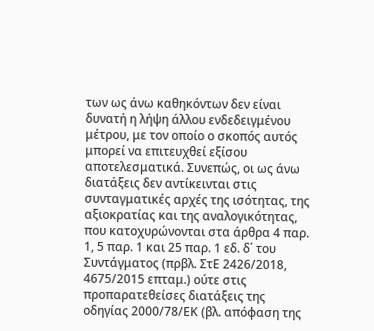των ως άνω καθηκόντων δεν είναι δυνατή η λήψη άλλου ενδεδειγμένου μέτρου, με τον οποίο ο σκοπός αυτός μπορεί να επιτευχθεί εξίσου αποτελεσματικά. Συνεπώς, οι ως άνω διατάξεις δεν αντίκεινται στις συνταγματικές αρχές της ισότητας, της αξιοκρατίας και της αναλογικότητας, που κατοχυρώνονται στα άρθρα 4 παρ. 1, 5 παρ. 1 και 25 παρ. 1 εδ. δ΄ του Συντάγματος (πρβλ. ΣτΕ 2426/2018, 4675/2015 επταμ.) ούτε στις προπαρατεθείσες διατάξεις της οδηγίας 2000/78/ΕΚ (βλ. απόφαση της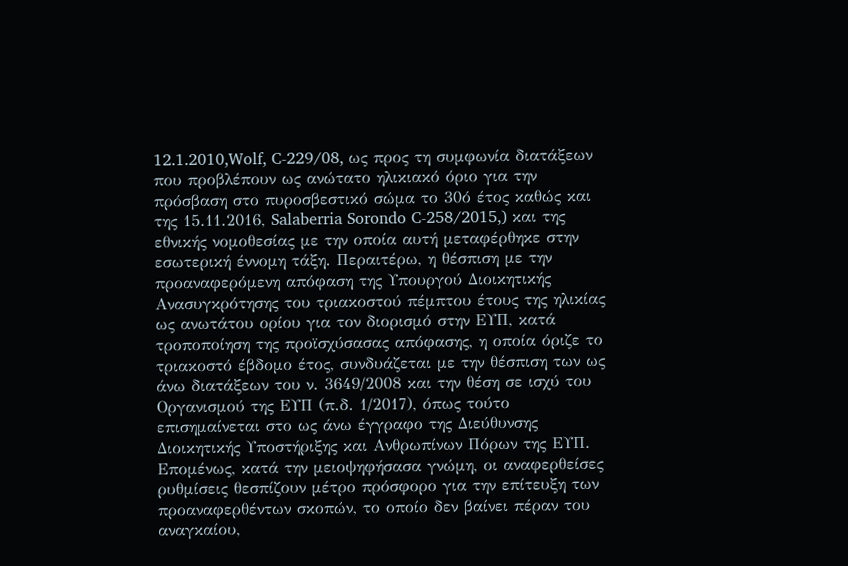12.1.2010,Wolf, C-229/08, ως προς τη συμφωνία διατάξεων που προβλέπουν ως ανώτατο ηλικιακό όριο για την πρόσβαση στο πυροσβεστικό σώμα το 30ό έτος καθώς και της 15.11.2016, Salaberria Sorondo C-258/2015,) και της εθνικής νομοθεσίας με την οποία αυτή μεταφέρθηκε στην εσωτερική έννομη τάξη. Περαιτέρω, η θέσπιση με την προαναφερόμενη απόφαση της Υπουργού Διοικητικής Ανασυγκρότησης του τριακοστού πέμπτου έτους της ηλικίας ως ανωτάτου ορίου για τον διορισμό στην ΕΥΠ, κατά τροποποίηση της προϊσχύσασας απόφασης, η οποία όριζε το τριακοστό έβδομο έτος, συνδυάζεται με την θέσπιση των ως άνω διατάξεων του ν. 3649/2008 και την θέση σε ισχύ του Οργανισμού της ΕΥΠ (π.δ. 1/2017), όπως τούτο επισημαίνεται στο ως άνω έγγραφο της Διεύθυνσης Διοικητικής Υποστήριξης και Ανθρωπίνων Πόρων της ΕΥΠ. Επομένως, κατά την μειοψηφήσασα γνώμη, οι αναφερθείσες ρυθμίσεις θεσπίζουν μέτρο πρόσφορο για την επίτευξη των προαναφερθέντων σκοπών, το οποίο δεν βαίνει πέραν του αναγκαίου,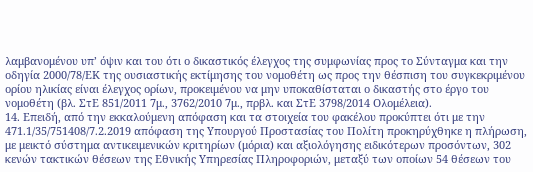λαμβανομένου υπ’ όψιν και του ότι ο δικαστικός έλεγχος της συμφωνίας προς το Σύνταγμα και την οδηγία 2000/78/ΕΚ της ουσιαστικής εκτίμησης του νομοθέτη ως προς την θέσπιση του συγκεκριμένου ορίου ηλικίας είναι έλεγχος ορίων, προκειμένου να μην υποκαθίσταται ο δικαστής στο έργο του νομοθέτη (βλ. ΣτΕ 851/2011 7μ., 3762/2010 7μ., πρβλ. και ΣτΕ 3798/2014 Ολομέλεια).
14. Επειδή, από την εκκαλούμενη απόφαση και τα στοιχεία του φακέλου προκύπτει ότι με την 471.1/35/751408/7.2.2019 απόφαση της Υπουργού Προστασίας του Πολίτη προκηρύχθηκε η πλήρωση, με μεικτό σύστημα αντικειμενικών κριτηρίων (μόρια) και αξιολόγησης ειδικότερων προσόντων, 302 κενών τακτικών θέσεων της Εθνικής Υπηρεσίας Πληροφοριών, μεταξύ των οποίων 54 θέσεων του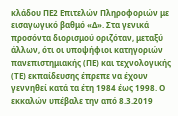κλάδου ΠΕ2 Επιτελών Πληροφοριών με εισαγωγικό βαθμό «Δ». Στα γενικά προσόντα διορισμού οριζόταν, μεταξύ άλλων, ότι οι υποψήφιοι κατηγοριών πανεπιστημιακής (ΠΕ) και τεχνολογικής (ΤΕ) εκπαίδευσης έπρεπε να έχουν γεννηθεί κατά τα έτη 1984 έως 1998. Ο εκκαλών υπέβαλε την από 8.3.2019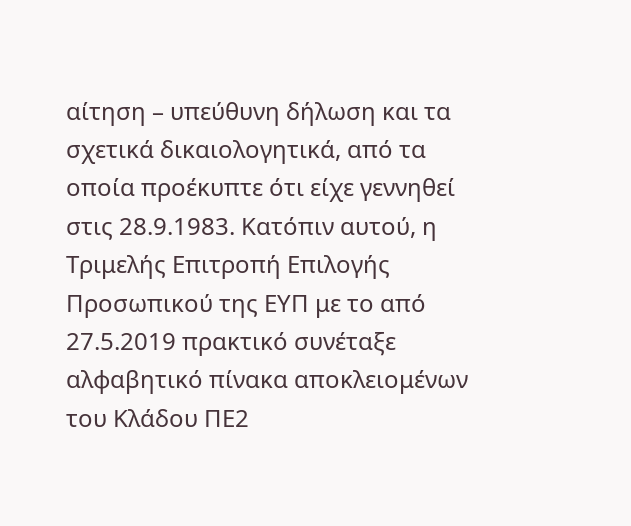αίτηση – υπεύθυνη δήλωση και τα σχετικά δικαιολογητικά, από τα οποία προέκυπτε ότι είχε γεννηθεί στις 28.9.1983. Κατόπιν αυτού, η Τριμελής Επιτροπή Επιλογής Προσωπικού της ΕΥΠ με το από 27.5.2019 πρακτικό συνέταξε αλφαβητικό πίνακα αποκλειομένων του Κλάδου ΠΕ2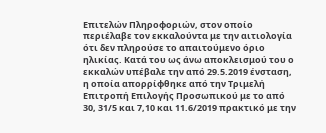Επιτελών Πληροφοριών, στον οποίο περιέλαβε τον εκκαλούντα με την αιτιολογία ότι δεν πληρούσε το απαιτούμενο όριο ηλικίας. Κατά του ως άνω αποκλεισμού του ο εκκαλών υπέβαλε την από 29.5.2019 ένσταση, η οποία απορρίφθηκε από την Τριμελή Επιτροπή Επιλογής Προσωπικού με το από 30, 31/5 και 7,10 και 11.6/2019 πρακτικό με την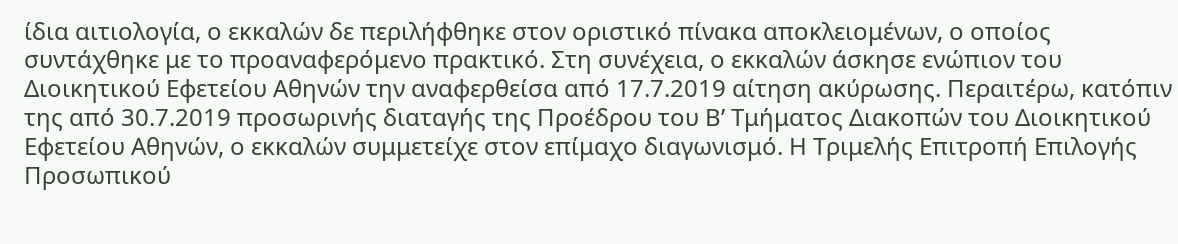ίδια αιτιολογία, ο εκκαλών δε περιλήφθηκε στον οριστικό πίνακα αποκλειομένων, ο οποίος συντάχθηκε με το προαναφερόμενο πρακτικό. Στη συνέχεια, ο εκκαλών άσκησε ενώπιον του Διοικητικού Εφετείου Αθηνών την αναφερθείσα από 17.7.2019 αίτηση ακύρωσης. Περαιτέρω, κατόπιν της από 30.7.2019 προσωρινής διαταγής της Προέδρου του Β’ Τμήματος Διακοπών του Διοικητικού Εφετείου Αθηνών, ο εκκαλών συμμετείχε στον επίμαχο διαγωνισμό. Η Τριμελής Επιτροπή Επιλογής Προσωπικού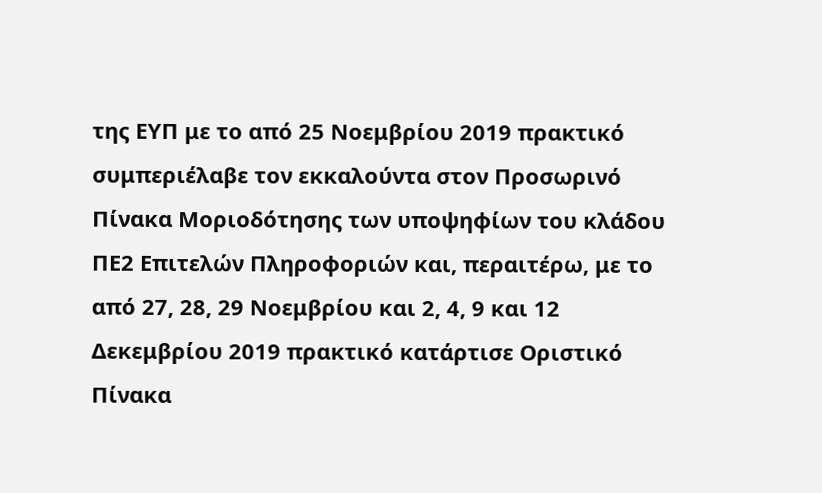της ΕΥΠ με το από 25 Νοεμβρίου 2019 πρακτικό συμπεριέλαβε τον εκκαλούντα στον Προσωρινό Πίνακα Μοριοδότησης των υποψηφίων του κλάδου ΠΕ2 Επιτελών Πληροφοριών και, περαιτέρω, με το από 27, 28, 29 Νοεμβρίου και 2, 4, 9 και 12 Δεκεμβρίου 2019 πρακτικό κατάρτισε Οριστικό Πίνακα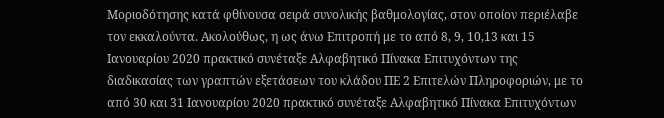Μοριοδότησης κατά φθίνουσα σειρά συνολικής βαθμολογίας, στον οποίον περιέλαβε τον εκκαλούντα. Ακολούθως, η ως άνω Επιτροπή με το από 8, 9, 10,13 και 15 Ιανουαρίου 2020 πρακτικό συνέταξε Αλφαβητικό Πίνακα Επιτυχόντων της διαδικασίας των γραπτών εξετάσεων του κλάδου ΠΕ 2 Επιτελών Πληροφοριών, με το από 30 και 31 Ιανουαρίου 2020 πρακτικό συνέταξε Αλφαβητικό Πίνακα Επιτυχόντων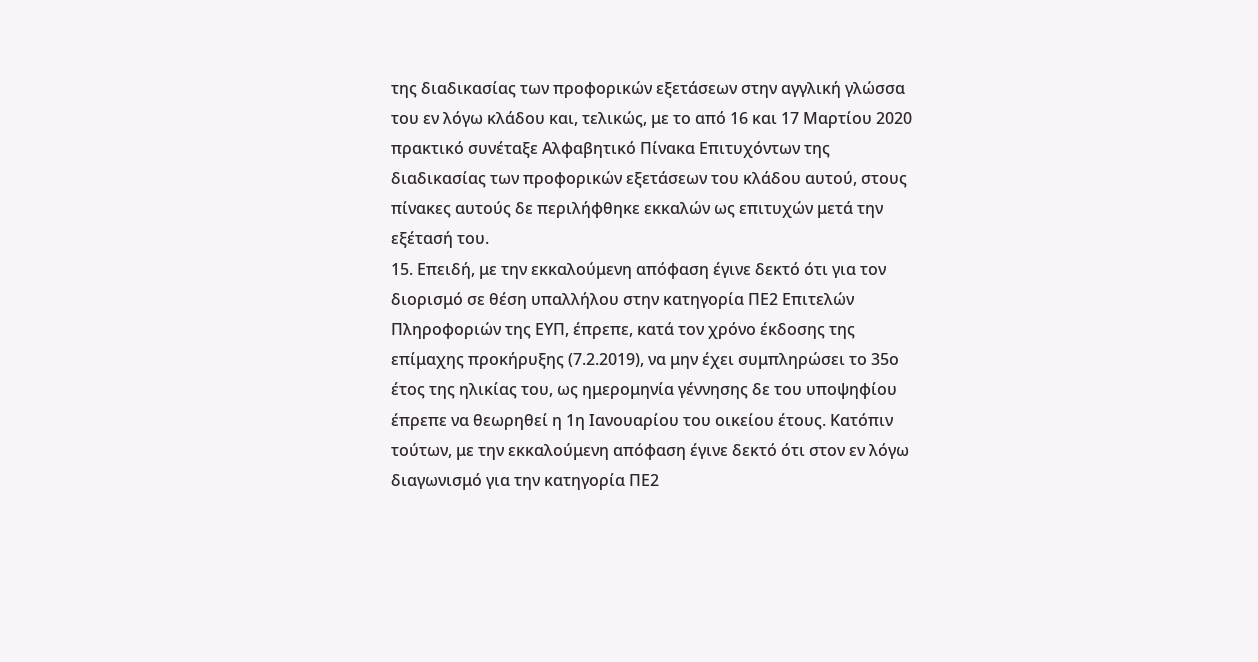της διαδικασίας των προφορικών εξετάσεων στην αγγλική γλώσσα του εν λόγω κλάδου και, τελικώς, με το από 16 και 17 Μαρτίου 2020 πρακτικό συνέταξε Αλφαβητικό Πίνακα Επιτυχόντων της διαδικασίας των προφορικών εξετάσεων του κλάδου αυτού, στους πίνακες αυτούς δε περιλήφθηκε εκκαλών ως επιτυχών μετά την εξέτασή του.
15. Επειδή, με την εκκαλούμενη απόφαση έγινε δεκτό ότι για τον διορισμό σε θέση υπαλλήλου στην κατηγορία ΠΕ2 Επιτελών Πληροφοριών της ΕΥΠ, έπρεπε, κατά τον χρόνο έκδοσης της επίμαχης προκήρυξης (7.2.2019), να μην έχει συμπληρώσει το 35ο έτος της ηλικίας του, ως ημερομηνία γέννησης δε του υποψηφίου έπρεπε να θεωρηθεί η 1η Ιανουαρίου του οικείου έτους. Κατόπιν τούτων, με την εκκαλούμενη απόφαση έγινε δεκτό ότι στον εν λόγω διαγωνισμό για την κατηγορία ΠΕ2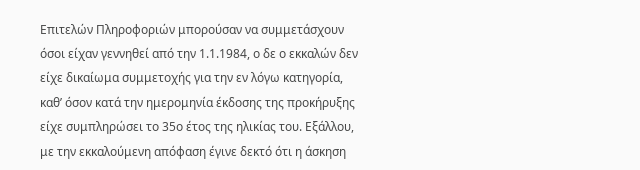Επιτελών Πληροφοριών μπορούσαν να συμμετάσχουν όσοι είχαν γεννηθεί από την 1.1.1984, ο δε ο εκκαλών δεν είχε δικαίωμα συμμετοχής για την εν λόγω κατηγορία, καθ’ όσον κατά την ημερομηνία έκδοσης της προκήρυξης είχε συμπληρώσει το 35ο έτος της ηλικίας του. Εξάλλου, με την εκκαλούμενη απόφαση έγινε δεκτό ότι η άσκηση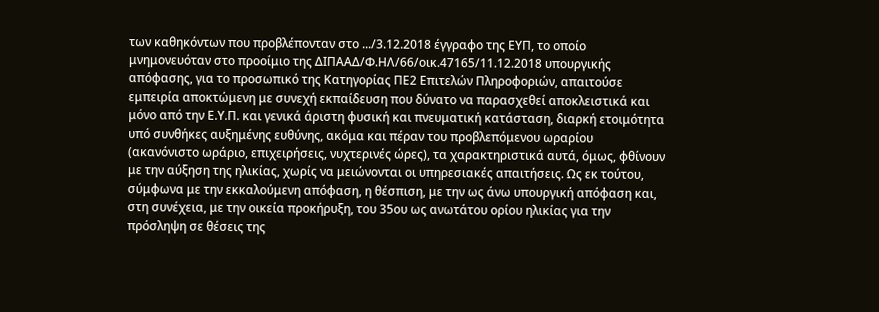των καθηκόντων που προβλέπονταν στο .../3.12.2018 έγγραφο της ΕΥΠ, το οποίο μνημονευόταν στο προοίμιο της ΔΙΠΑΑΔ/Φ.ΗΛ/66/οικ.47165/11.12.2018 υπουργικής απόφασης, για το προσωπικό της Κατηγορίας ΠΕ2 Επιτελών Πληροφοριών, απαιτούσε εμπειρία αποκτώμενη με συνεχή εκπαίδευση που δύνατο να παρασχεθεί αποκλειστικά και μόνο από την Ε.Υ.Π. και γενικά άριστη φυσική και πνευματική κατάσταση, διαρκή ετοιμότητα υπό συνθήκες αυξημένης ευθύνης, ακόμα και πέραν του προβλεπόμενου ωραρίου (ακανόνιστο ωράριο, επιχειρήσεις, νυχτερινές ώρες), τα χαρακτηριστικά αυτά, όμως, φθίνουν με την αύξηση της ηλικίας, χωρίς να μειώνονται οι υπηρεσιακές απαιτήσεις. Ως εκ τούτου, σύμφωνα με την εκκαλούμενη απόφαση, η θέσπιση, με την ως άνω υπουργική απόφαση και, στη συνέχεια, με την οικεία προκήρυξη, του 35ου ως ανωτάτου ορίου ηλικίας για την πρόσληψη σε θέσεις της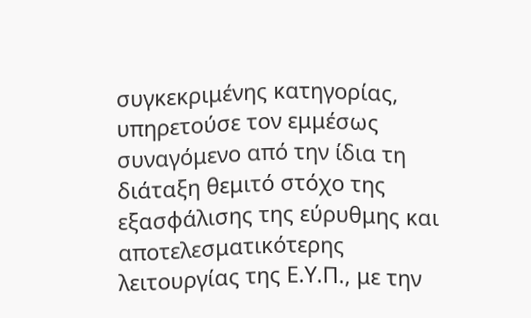συγκεκριμένης κατηγορίας, υπηρετούσε τον εμμέσως συναγόμενο από την ίδια τη διάταξη θεμιτό στόχο της εξασφάλισης της εύρυθμης και αποτελεσματικότερης λειτουργίας της Ε.Υ.Π., με την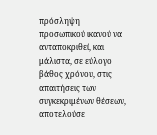πρόσληψη προσωπικού ικανού να ανταποκριθεί, και μάλιστα, σε εύλογο βάθος χρόνου, στις απαιτήσεις των συγκεκριμένων θέσεων, αποτελούσε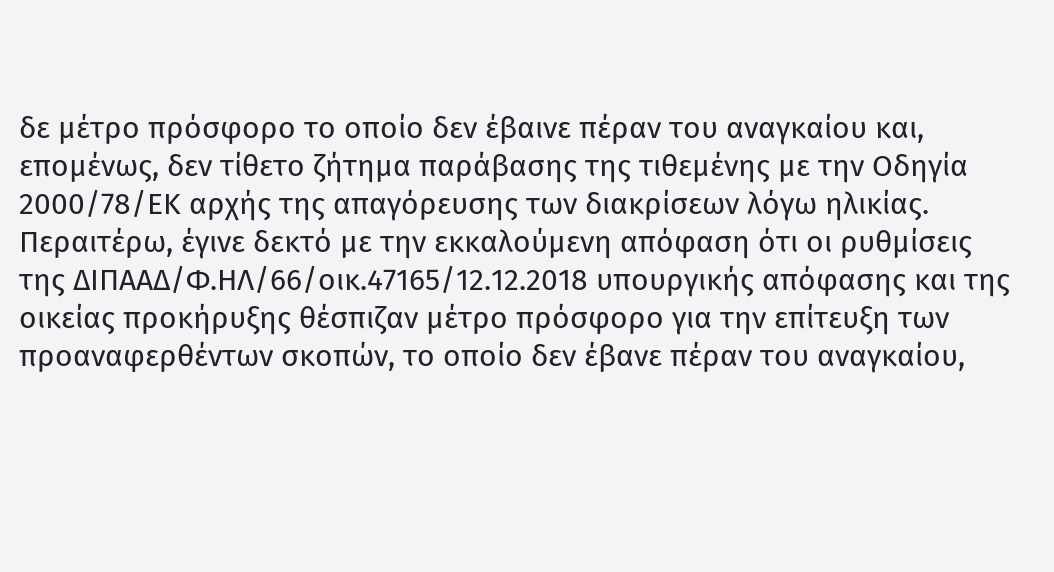δε μέτρο πρόσφορο το οποίο δεν έβαινε πέραν του αναγκαίου και, επομένως, δεν τίθετο ζήτημα παράβασης της τιθεμένης με την Οδηγία 2000/78/ΕΚ αρχής της απαγόρευσης των διακρίσεων λόγω ηλικίας. Περαιτέρω, έγινε δεκτό με την εκκαλούμενη απόφαση ότι οι ρυθμίσεις της ΔΙΠΑΑΔ/Φ.ΗΛ/66/οικ.47165/12.12.2018 υπουργικής απόφασης και της οικείας προκήρυξης θέσπιζαν μέτρο πρόσφορο για την επίτευξη των προαναφερθέντων σκοπών, το οποίο δεν έβανε πέραν του αναγκαίου,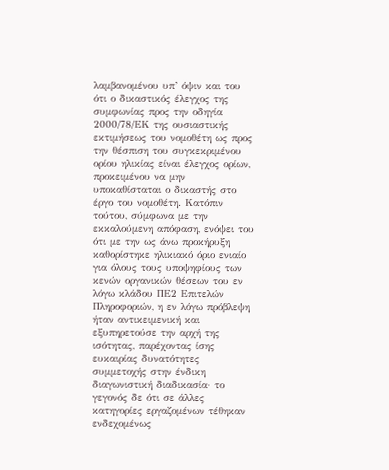λαμβανομένου υπ’ όψιν και του ότι ο δικαστικός έλεγχος της συμφωνίας προς την οδηγία 2000/78/ΕΚ της ουσιαστικής εκτιμήσεως του νομοθέτη ως προς την θέσπιση του συγκεκριμένου ορίου ηλικίας είναι έλεγχος ορίων, προκειμένου να μην υποκαθίσταται ο δικαστής στο έργο του νομοθέτη. Κατόπιν τούτου, σύμφωνα με την εκκαλούμενη απόφαση, ενόψει του ότι με την ως άνω προκήρυξη καθορίστηκε ηλικιακό όριο ενιαίο για όλους τους υποψηφίους των κενών οργανικών θέσεων του εν λόγω κλάδου ΠΕ2 Επιτελών Πληροφοριών, η εν λόγω πρόβλεψη ήταν αντικειμενική και εξυπηρετούσε την αρχή της ισότητας, παρέχοντας ίσης ευκαιρίας δυνατότητες συμμετοχής στην ένδικη διαγωνιστική διαδικασία· το γεγονός δε ότι σε άλλες κατηγορίες εργαζομένων τέθηκαν ενδεχομένως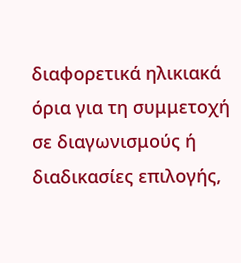διαφορετικά ηλικιακά όρια για τη συμμετοχή σε διαγωνισμούς ή διαδικασίες επιλογής,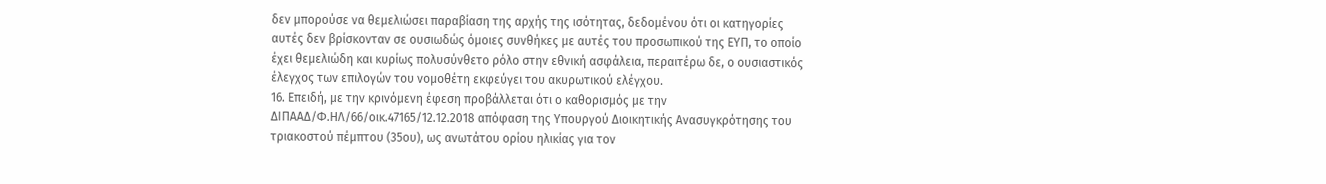δεν μπορούσε να θεμελιώσει παραβίαση της αρχής της ισότητας, δεδομένου ότι οι κατηγορίες αυτές δεν βρίσκονταν σε ουσιωδώς όμοιες συνθήκες με αυτές του προσωπικού της ΕΥΠ, το οποίο έχει θεμελιώδη και κυρίως πολυσύνθετο ρόλο στην εθνική ασφάλεια, περαιτέρω δε, ο ουσιαστικός έλεγχος των επιλογών του νομοθέτη εκφεύγει του ακυρωτικού ελέγχου.
16. Επειδή, με την κρινόμενη έφεση προβάλλεται ότι ο καθορισμός με την ΔΙΠΑΑΔ/Φ.ΗΛ/66/οικ.47165/12.12.2018 απόφαση της Υπουργού Διοικητικής Ανασυγκρότησης του τριακοστού πέμπτου (35ου), ως ανωτάτου ορίου ηλικίας για τον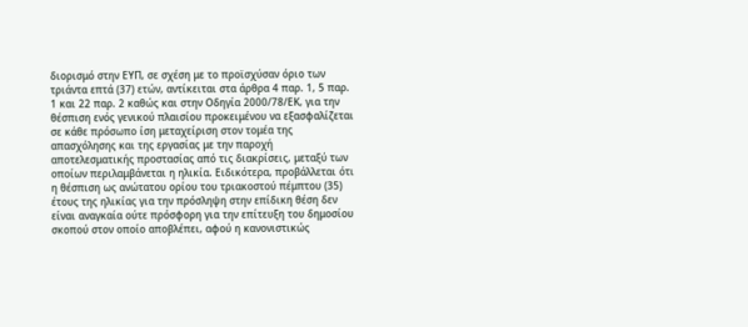διορισμό στην ΕΥΠ, σε σχέση με το προϊσχύσαν όριο των τριάντα επτά (37) ετών, αντίκειται στα άρθρα 4 παρ. 1, 5 παρ. 1 και 22 παρ. 2 καθώς και στην Οδηγία 2000/78/ΕΚ, για την θέσπιση ενός γενικού πλαισίου προκειμένου να εξασφαλίζεται σε κάθε πρόσωπο ίση μεταχείριση στον τομέα της απασχόλησης και της εργασίας με την παροχή αποτελεσματικής προστασίας από τις διακρίσεις, μεταξύ των οποίων περιλαμβάνεται η ηλικία. Ειδικότερα, προβάλλεται ότι η θέσπιση ως ανώτατου ορίου του τριακοστού πέμπτου (35) έτους της ηλικίας για την πρόσληψη στην επίδικη θέση δεν είναι αναγκαία ούτε πρόσφορη για την επίτευξη του δημοσίου σκοπού στον οποίο αποβλέπει, αφού η κανονιστικώς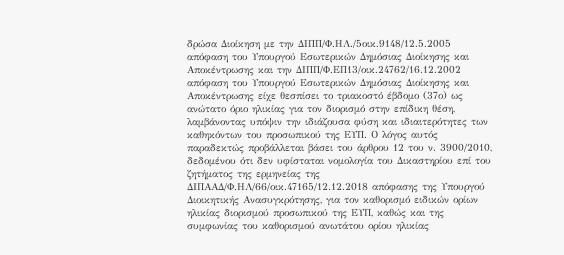δρώσα Διοίκηση με την ΔΙΠΠ/Φ.ΗΛ./5οικ.9148/12.5.2005 απόφαση του Υπουργού Εσωτερικών Δημόσιας Διοίκησης και Αποκέντρωσης και την ΔΙΠΠ/Φ.ΕΠ13/οικ.24762/16.12.2002 απόφαση του Υπουργού Εσωτερικών Δημόσιας Διοίκησης και Αποκέντρωσης είχε θεσπίσει το τριακοστό έβδομο (37ο) ως ανώτατο όριο ηλικίας για τον διορισμό στην επίδικη θέση, λαμβάνοντας υπόψιν την ιδιάζουσα φύση και ιδιαιτερότητες των καθηκόντων του προσωπικού της ΕΥΠ. Ο λόγος αυτός παραδεκτώς προβάλλεται βάσει του άρθρου 12 του ν. 3900/2010, δεδομένου ότι δεν υφίσταται νομολογία του Δικαστηρίου επί του ζητήματος της ερμηνείας της ΔΙΠΑΑΔ/Φ.ΗΛ/66/οικ.47165/12.12.2018 απόφασης της Υπουργού Διοικητικής Ανασυγκρότησης, για τον καθορισμό ειδικών ορίων ηλικίας διορισμού προσωπικού της ΕΥΠ, καθώς και της συμφωνίας του καθορισμού ανωτάτου ορίου ηλικίας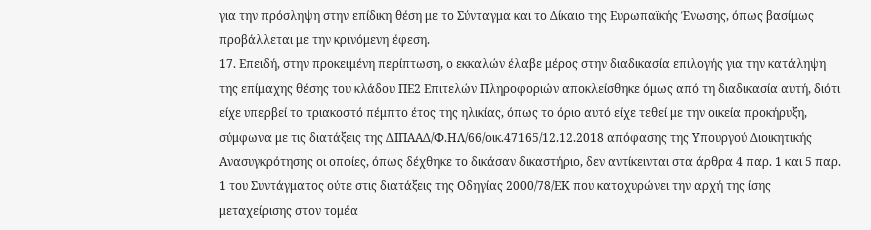για την πρόσληψη στην επίδικη θέση με το Σύνταγμα και το Δίκαιο της Ευρωπαϊκής Ένωσης, όπως βασίμως προβάλλεται με την κρινόμενη έφεση.
17. Επειδή, στην προκειμένη περίπτωση, ο εκκαλών έλαβε μέρος στην διαδικασία επιλογής για την κατάληψη της επίμαχης θέσης του κλάδου ΠΕ2 Επιτελών Πληροφοριών αποκλείσθηκε όμως από τη διαδικασία αυτή, διότι είχε υπερβεί το τριακοστό πέμπτο έτος της ηλικίας, όπως το όριο αυτό είχε τεθεί με την οικεία προκήρυξη, σύμφωνα με τις διατάξεις της ΔΙΠΑΑΔ/Φ.ΗΛ/66/οικ.47165/12.12.2018 απόφασης της Υπουργού Διοικητικής Ανασυγκρότησης οι οποίες, όπως δέχθηκε το δικάσαν δικαστήριο, δεν αντίκεινται στα άρθρα 4 παρ. 1 και 5 παρ. 1 του Συντάγματος ούτε στις διατάξεις της Οδηγίας 2000/78/ΕΚ που κατοχυρώνει την αρχή της ίσης μεταχείρισης στον τομέα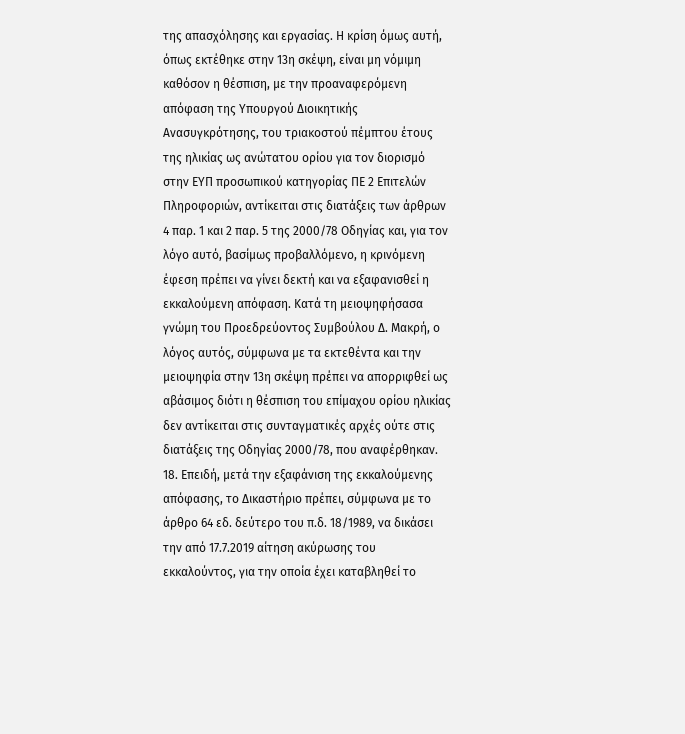της απασχόλησης και εργασίας. Η κρίση όμως αυτή, όπως εκτέθηκε στην 13η σκέψη, είναι μη νόμιμη καθόσον η θέσπιση, με την προαναφερόμενη απόφαση της Υπουργού Διοικητικής Ανασυγκρότησης, του τριακοστού πέμπτου έτους της ηλικίας ως ανώτατου ορίου για τον διορισμό στην ΕΥΠ προσωπικού κατηγορίας ΠΕ 2 Επιτελών Πληροφοριών, αντίκειται στις διατάξεις των άρθρων 4 παρ. 1 και 2 παρ. 5 της 2000/78 Οδηγίας και, για τον λόγο αυτό, βασίμως προβαλλόμενο, η κρινόμενη έφεση πρέπει να γίνει δεκτή και να εξαφανισθεί η εκκαλούμενη απόφαση. Κατά τη μειοψηφήσασα γνώμη του Προεδρεύοντος Συμβούλου Δ. Μακρή, ο λόγος αυτός, σύμφωνα με τα εκτεθέντα και την μειοψηφία στην 13η σκέψη πρέπει να απορριφθεί ως αβάσιμος διότι η θέσπιση του επίμαχου ορίου ηλικίας δεν αντίκειται στις συνταγματικές αρχές ούτε στις διατάξεις της Οδηγίας 2000/78, που αναφέρθηκαν.
18. Επειδή, μετά την εξαφάνιση της εκκαλούμενης απόφασης, το Δικαστήριο πρέπει, σύμφωνα με το άρθρο 64 εδ. δεύτερο του π.δ. 18/1989, να δικάσει την από 17.7.2019 αίτηση ακύρωσης του εκκαλούντος, για την οποία έχει καταβληθεί το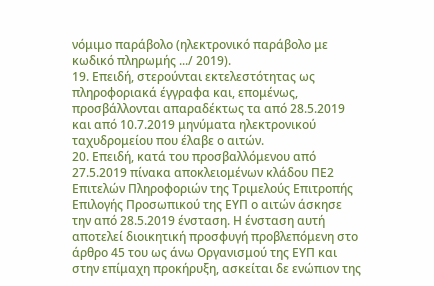νόμιμο παράβολο (ηλεκτρονικό παράβολο με κωδικό πληρωμής .../ 2019).
19. Επειδή, στερούνται εκτελεστότητας ως πληροφοριακά έγγραφα και, επομένως, προσβάλλονται απαραδέκτως τα από 28.5.2019 και από 10.7.2019 μηνύματα ηλεκτρονικού ταχυδρομείου που έλαβε ο αιτών.
20. Επειδή, κατά του προσβαλλόμενου από 27.5.2019 πίνακα αποκλειομένων κλάδου ΠΕ2 Επιτελών Πληροφοριών της Τριμελούς Επιτροπής Επιλογής Προσωπικού της ΕΥΠ ο αιτών άσκησε την από 28.5.2019 ένσταση. Η ένσταση αυτή αποτελεί διοικητική προσφυγή προβλεπόμενη στο άρθρο 45 του ως άνω Οργανισμού της ΕΥΠ και στην επίμαχη προκήρυξη, ασκείται δε ενώπιον της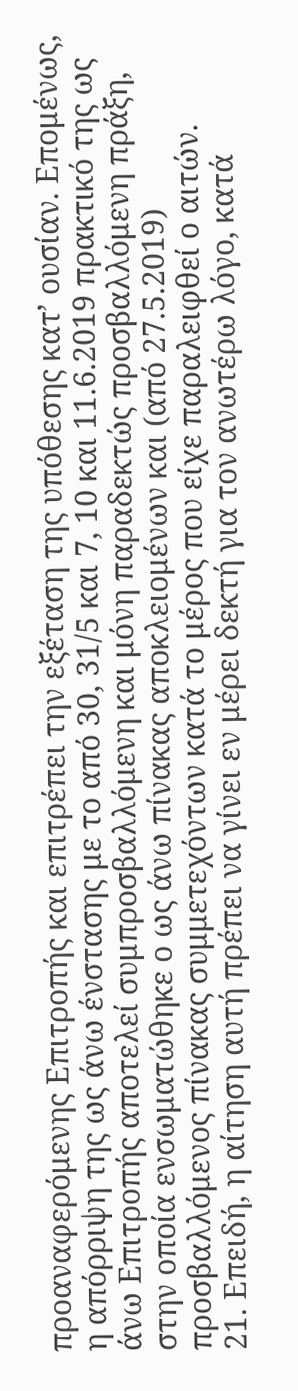προαναφερόμενης Επιτροπής και επιτρέπει την εξέταση της υπόθεσης κατ’ ουσίαν. Επομένως, η απόρριψη της ως άνω ένστασης με το από 30, 31/5 και 7, 10 και 11.6.2019 πρακτικό της ως άνω Επιτροπής αποτελεί συμπροσβαλλόμενη και μόνη παραδεκτώς προσβαλλόμενη πράξη, στην οποία ενσωματώθηκε ο ως άνω πίνακας αποκλειομένων και (από 27.5.2019) προσβαλλόμενος πίνακας συμμετεχόντων κατά το μέρος που είχε παραλειφθεί ο αιτών.
21. Επειδή, η αίτηση αυτή πρέπει να γίνει εν μέρει δεκτή για τον ανωτέρω λόγο, κατά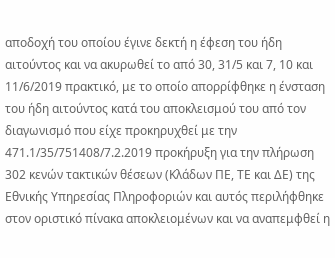αποδοχή του οποίου έγινε δεκτή η έφεση του ήδη αιτούντος και να ακυρωθεί το από 30, 31/5 και 7, 10 και 11/6/2019 πρακτικό, με το οποίο απορρίφθηκε η ένσταση του ήδη αιτούντος κατά του αποκλεισμού του από τον διαγωνισμό που είχε προκηρυχθεί με την 471.1/35/751408/7.2.2019 προκήρυξη για την πλήρωση 302 κενών τακτικών θέσεων (Κλάδων ΠΕ, ΤΕ και ΔΕ) της Εθνικής Υπηρεσίας Πληροφοριών και αυτός περιλήφθηκε στον οριστικό πίνακα αποκλειομένων και να αναπεμφθεί η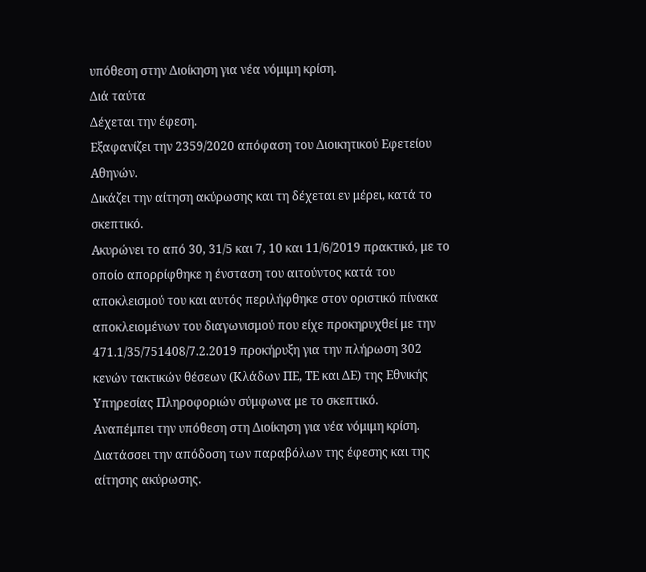υπόθεση στην Διοίκηση για νέα νόμιμη κρίση.
Διά ταύτα
Δέχεται την έφεση.
Εξαφανίζει την 2359/2020 απόφαση του Διοικητικού Εφετείου Αθηνών.
Δικάζει την αίτηση ακύρωσης και τη δέχεται εν μέρει, κατά το σκεπτικό.
Ακυρώνει το από 30, 31/5 και 7, 10 και 11/6/2019 πρακτικό, με το οποίο απορρίφθηκε η ένσταση του αιτούντος κατά του αποκλεισμού του και αυτός περιλήφθηκε στον οριστικό πίνακα αποκλειομένων του διαγωνισμού που είχε προκηρυχθεί με την 471.1/35/751408/7.2.2019 προκήρυξη για την πλήρωση 302 κενών τακτικών θέσεων (Κλάδων ΠΕ, ΤΕ και ΔΕ) της Εθνικής Υπηρεσίας Πληροφοριών σύμφωνα με το σκεπτικό.
Αναπέμπει την υπόθεση στη Διοίκηση για νέα νόμιμη κρίση.
Διατάσσει την απόδοση των παραβόλων της έφεσης και της αίτησης ακύρωσης.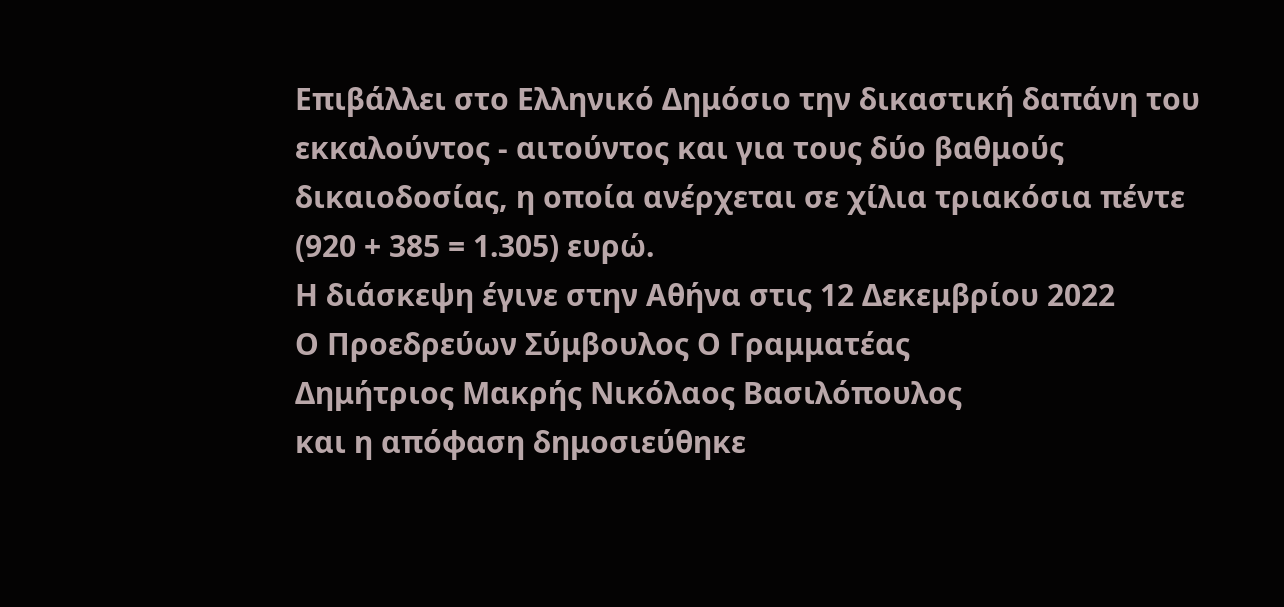Επιβάλλει στο Ελληνικό Δημόσιο την δικαστική δαπάνη του εκκαλούντος - αιτούντος και για τους δύο βαθμούς δικαιοδοσίας, η οποία ανέρχεται σε χίλια τριακόσια πέντε (920 + 385 = 1.305) ευρώ.
Η διάσκεψη έγινε στην Αθήνα στις 12 Δεκεμβρίου 2022
Ο Προεδρεύων Σύμβουλος Ο Γραμματέας
Δημήτριος Μακρής Νικόλαος Βασιλόπουλος
και η απόφαση δημοσιεύθηκε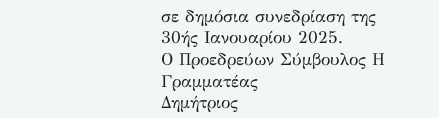σε δημόσια συνεδρίαση της 30ής Ιανουαρίου 2025.
Ο Προεδρεύων Σύμβουλος Η Γραμματέας
Δημήτριος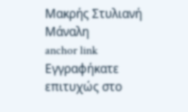Μακρής Στυλιανή Μάναλη
anchor link
Εγγραφήκατε επιτυχώς στο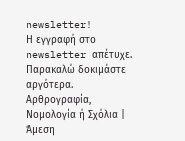newsletter!
Η εγγραφή στο newsletter απέτυχε. Παρακαλώ δοκιμάστε αργότερα.
Αρθρογραφία, Νομολογία ή Σχόλια | Άμεση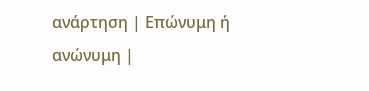ανάρτηση | Επώνυμη ή ανώνυμη |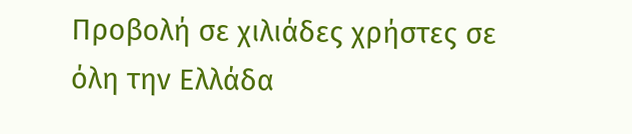Προβολή σε χιλιάδες χρήστες σε όλη την Ελλάδα